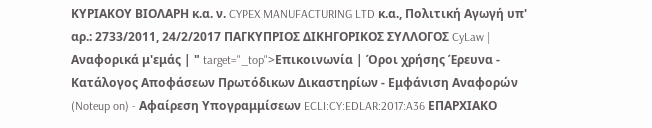ΚΥΡΙΑΚΟΥ ΒΙΟΛΑΡΗ κ.α. ν. CYPEX MANUFACTURING LTD κ.α., Πολιτική Αγωγή υπ' αρ.: 2733/2011, 24/2/2017 ΠΑΓΚΥΠΡΙΟΣ ΔΙΚΗΓΟΡΙΚΟΣ ΣΥΛΛΟΓΟΣ CyLaw | Αναφορικά μ'εμάς | " target="_top">Επικοινωνία | Όροι χρήσης Έρευνα - Κατάλογος Αποφάσεων Πρωτόδικων Δικαστηρίων - Εμφάνιση Αναφορών (Noteup on) - Αφαίρεση Υπογραμμίσεων ECLI:CY:EDLAR:2017:A36 ΕΠΑΡΧΙΑΚΟ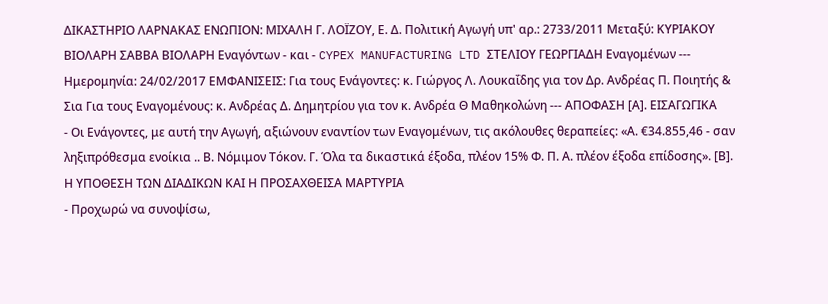ΔΙΚΑΣΤΗΡΙΟ ΛΑΡΝΑΚΑΣ ΕΝΩΠΙΟΝ: ΜΙΧΑΛΗ Γ. ΛΟΪΖΟΥ, Ε. Δ. Πολιτική Αγωγή υπ' αρ.: 2733/2011 Μεταξύ: ΚΥΡΙΑΚΟΥ ΒΙΟΛΑΡΗ ΣΑΒΒΑ ΒΙΟΛΑΡΗ Εναγόντων - και - CYPEX MANUFACTURING LTD ΣΤΕΛΙΟΥ ΓΕΩΡΓΙΑΔΗ Εναγομένων --- Ημερομηνία: 24/02/2017 ΕΜΦΑΝΙΣΕΙΣ: Για τους Ενάγοντες: κ. Γιώργος Λ. Λουκαΐδης για τον Δρ. Ανδρέας Π. Ποιητής & Σια Για τους Εναγομένους: κ. Ανδρέας Δ. Δημητρίου για τον κ. Ανδρέα Θ Μαθηκολώνη --- ΑΠΟΦΑΣΗ [Α]. ΕΙΣΑΓΩΓΙΚΑ
- Οι Ενάγοντες, με αυτή την Αγωγή, αξιώνουν εναντίον των Εναγομένων, τις ακόλουθες θεραπείες: «Α. €34.855,46 - σαν ληξιπρόθεσμα ενοίκια .. Β. Νόμιμον Τόκον. Γ. Όλα τα δικαστικά έξοδα, πλέον 15% Φ. Π. Α. πλέον έξοδα επίδοσης». [Β]. Η ΥΠΟΘΕΣΗ ΤΩΝ ΔΙΑΔΙΚΩΝ ΚΑΙ Η ΠΡΟΣΑΧΘΕΙΣΑ ΜΑΡΤΥΡΙΑ
- Προχωρώ να συνοψίσω,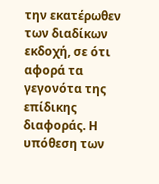την εκατέρωθεν των διαδίκων εκδοχή, σε ότι αφορά τα γεγονότα της επίδικης διαφοράς. Η υπόθεση των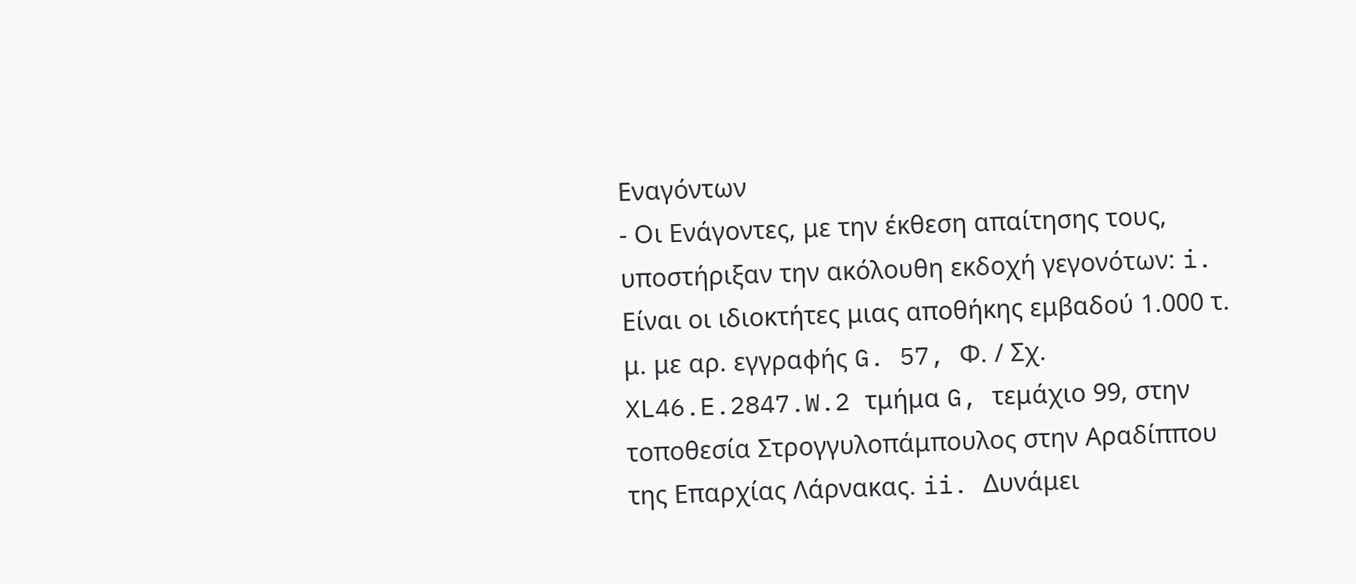Εναγόντων
- Οι Ενάγοντες, με την έκθεση απαίτησης τους, υποστήριξαν την ακόλουθη εκδοχή γεγονότων: i. Είναι οι ιδιοκτήτες μιας αποθήκης εμβαδού 1.000 τ. μ. με αρ. εγγραφής G. 57, Φ. / Σχ. XL46.E.2847.W.2 τμήμα G, τεμάχιο 99, στην τοποθεσία Στρογγυλοπάμπουλος στην Αραδίππου της Επαρχίας Λάρνακας. ii. Δυνάμει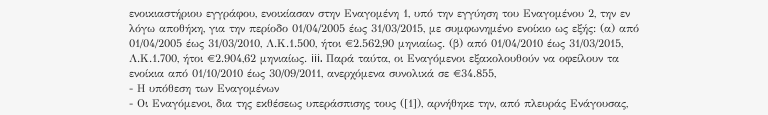ενοικιαστήριου εγγράφου, ενοικίασαν στην Εναγομένη 1, υπό την εγγύηση του Εναγομένου 2, την εν λόγω αποθήκη, για την περίοδο 01/04/2005 έως 31/03/2015, με συμφωνημένο ενοίκιο ως εξής: (α) από 01/04/2005 έως 31/03/2010, Λ.Κ.1.500, ήτοι €2.562,90 μηνιαίως. (β) από 01/04/2010 έως 31/03/2015, Λ.Κ.1.700, ήτοι €2.904,62 μηνιαίως. iii. Παρά ταύτα, οι Εναγόμενοι εξακολουθούν να οφείλουν τα ενοίκια από 01/10/2010 έως 30/09/2011, ανερχόμενα συνολικά σε €34.855,
- Η υπόθεση των Εναγομένων
- Οι Εναγόμενοι, δια της εκθέσεως υπεράσπισης τους ([1]), αρνήθηκε την, από πλευράς Ενάγουσας,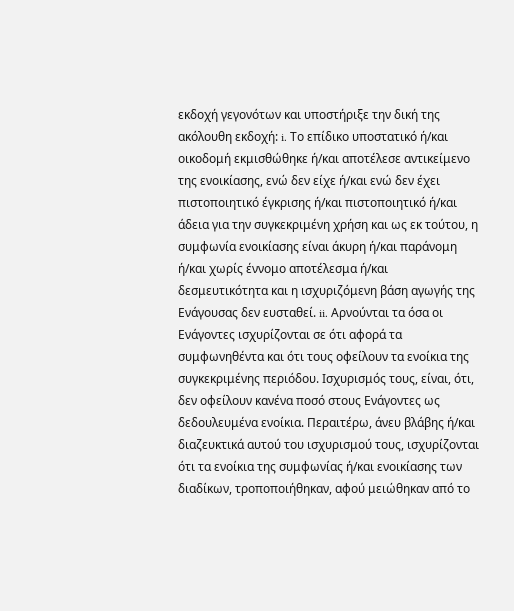εκδοχή γεγονότων και υποστήριξε την δική της ακόλουθη εκδοχή: i. Το επίδικο υποστατικό ή/και οικοδομή εκμισθώθηκε ή/και αποτέλεσε αντικείμενο της ενοικίασης, ενώ δεν είχε ή/και ενώ δεν έχει πιστοποιητικό έγκρισης ή/και πιστοποιητικό ή/και άδεια για την συγκεκριμένη χρήση και ως εκ τούτου, η συμφωνία ενοικίασης είναι άκυρη ή/και παράνομη ή/και χωρίς έννομο αποτέλεσμα ή/και δεσμευτικότητα και η ισχυριζόμενη βάση αγωγής της Ενάγουσας δεν ευσταθεί. ii. Αρνούνται τα όσα οι Ενάγοντες ισχυρίζονται σε ότι αφορά τα συμφωνηθέντα και ότι τους οφείλουν τα ενοίκια της συγκεκριμένης περιόδου. Ισχυρισμός τους, είναι, ότι, δεν οφείλουν κανένα ποσό στους Ενάγοντες ως δεδουλευμένα ενοίκια. Περαιτέρω, άνευ βλάβης ή/και διαζευκτικά αυτού του ισχυρισμού τους, ισχυρίζονται ότι τα ενοίκια της συμφωνίας ή/και ενοικίασης των διαδίκων, τροποποιήθηκαν, αφού μειώθηκαν από το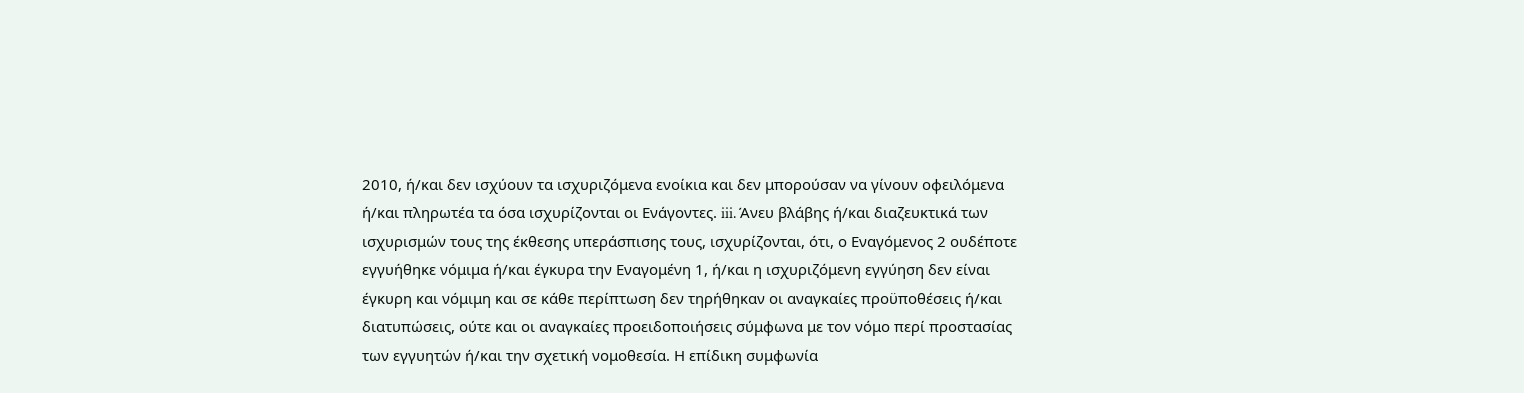2010, ή/και δεν ισχύουν τα ισχυριζόμενα ενοίκια και δεν μπορούσαν να γίνουν οφειλόμενα ή/και πληρωτέα τα όσα ισχυρίζονται οι Ενάγοντες. iii. Άνευ βλάβης ή/και διαζευκτικά των ισχυρισμών τους της έκθεσης υπεράσπισης τους, ισχυρίζονται, ότι, ο Εναγόμενος 2 ουδέποτε εγγυήθηκε νόμιμα ή/και έγκυρα την Εναγομένη 1, ή/και η ισχυριζόμενη εγγύηση δεν είναι έγκυρη και νόμιμη και σε κάθε περίπτωση δεν τηρήθηκαν οι αναγκαίες προϋποθέσεις ή/και διατυπώσεις, ούτε και οι αναγκαίες προειδοποιήσεις σύμφωνα με τον νόμο περί προστασίας των εγγυητών ή/και την σχετική νομοθεσία. Η επίδικη συμφωνία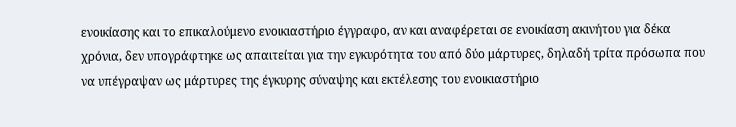ενοικίασης και το επικαλούμενο ενοικιαστήριο έγγραφο, αν και αναφέρεται σε ενοικίαση ακινήτου για δέκα χρόνια, δεν υπογράφτηκε ως απαιτείται για την εγκυρότητα του από δύο μάρτυρες, δηλαδή τρίτα πρόσωπα που να υπέγραψαν ως μάρτυρες της έγκυρης σύναψης και εκτέλεσης του ενοικιαστήριο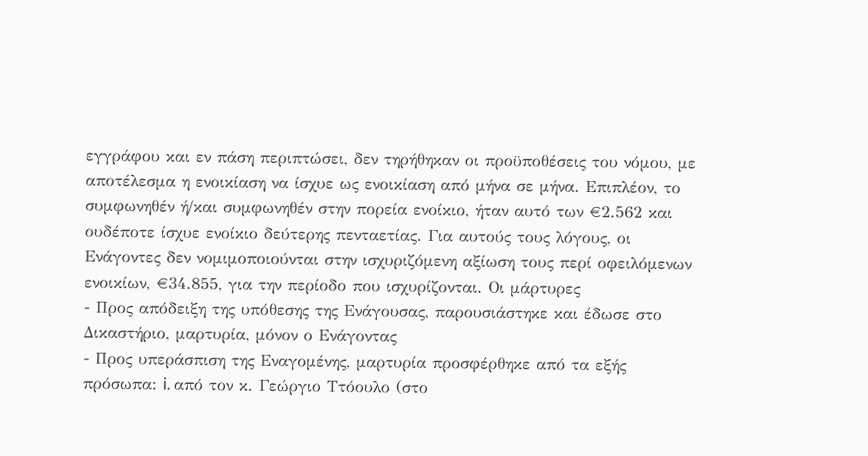εγγράφου και εν πάση περιπτώσει, δεν τηρήθηκαν οι προϋποθέσεις του νόμου, με αποτέλεσμα η ενοικίαση να ίσχυε ως ενοικίαση από μήνα σε μήνα. Επιπλέον, το συμφωνηθέν ή/και συμφωνηθέν στην πορεία ενοίκιο, ήταν αυτό των €2.562 και ουδέποτε ίσχυε ενοίκιο δεύτερης πενταετίας. Για αυτούς τους λόγους, οι Ενάγοντες δεν νομιμοποιούνται στην ισχυριζόμενη αξίωση τους περί οφειλόμενων ενοικίων, €34.855, για την περίοδο που ισχυρίζονται. Οι μάρτυρες
- Προς απόδειξη της υπόθεσης της Ενάγουσας, παρουσιάστηκε και έδωσε στο Δικαστήριο, μαρτυρία, μόνον ο Ενάγοντας
- Προς υπεράσπιση της Εναγομένης, μαρτυρία προσφέρθηκε από τα εξής πρόσωπα: i. από τον κ. Γεώργιο Ττόουλο (στο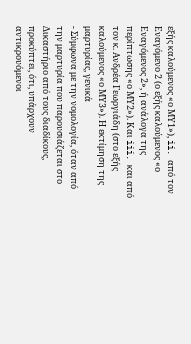εξής καλούμενος «ο ΜΥ1»), ii. από τον Εναγόμενο 2 (ο εξής καλούμενος «ο Εναγόμενος 2», ή ανάλογα της περίπτωσης «ο ΜΥ2»). Και iii. και από τον κ. Ανδρέα Γεωργιάδη (στο εξής καλούμενος «ο ΜΥ3»). Η εκτίμηση της μαρτυρίας, γενικά
- Σύμφωνα με την νομολογία, όταν από την μαρτυρία που παρουσιάζεται στο Δικαστήριο από τους διαδίκους, προκύπτει, ότι, υπάρχουν αντικρουόμενοι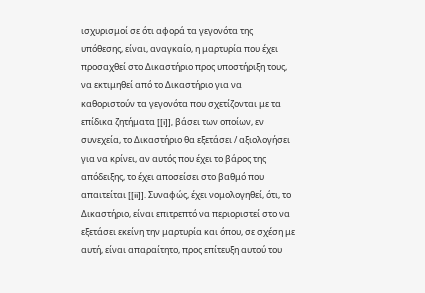ισχυρισμοί σε ότι αφορά τα γεγονότα της υπόθεσης, είναι, αναγκαίο, η μαρτυρία που έχει προσαχθεί στο Δικαστήριο προς υποστήριξη τους, να εκτιμηθεί από το Δικαστήριο για να καθοριστούν τα γεγονότα που σχετίζονται με τα επίδικα ζητήματα [[i]], βάσει των οποίων, εν συνεχεία, το Δικαστήριο θα εξετάσει / αξιολογήσει για να κρίνει, αν αυτός που έχει το βάρος της απόδειξης, το έχει αποσείσει στο βαθμό που απαιτείται [[ii]]. Συναφώς, έχει νομολογηθεί, ότι, το Δικαστήριο, είναι επιτρεπτό να περιοριστεί στο να εξετάσει εκείνη την μαρτυρία και όπου, σε σχέση με αυτή, είναι απαραίτητο, προς επίτευξη αυτού του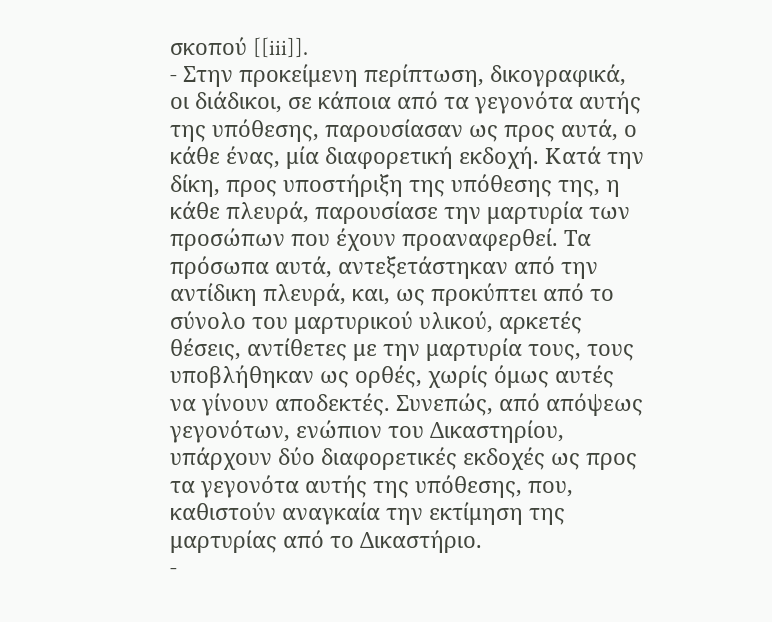σκοπού [[iii]].
- Στην προκείμενη περίπτωση, δικογραφικά, οι διάδικοι, σε κάποια από τα γεγονότα αυτής της υπόθεσης, παρουσίασαν ως προς αυτά, ο κάθε ένας, μία διαφορετική εκδοχή. Κατά την δίκη, προς υποστήριξη της υπόθεσης της, η κάθε πλευρά, παρουσίασε την μαρτυρία των προσώπων που έχουν προαναφερθεί. Τα πρόσωπα αυτά, αντεξετάστηκαν από την αντίδικη πλευρά, και, ως προκύπτει από το σύνολο του μαρτυρικού υλικού, αρκετές θέσεις, αντίθετες με την μαρτυρία τους, τους υποβλήθηκαν ως ορθές, χωρίς όμως αυτές να γίνουν αποδεκτές. Συνεπώς, από απόψεως γεγονότων, ενώπιον του Δικαστηρίου, υπάρχουν δύο διαφορετικές εκδοχές ως προς τα γεγονότα αυτής της υπόθεσης, που, καθιστούν αναγκαία την εκτίμηση της μαρτυρίας από το Δικαστήριο.
-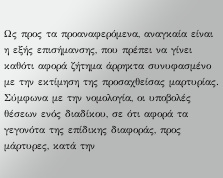Ως προς τα προαναφερόμενα, αναγκαία είναι η εξής επισήμανσης, που πρέπει να γίνει καθότι αφορά ζήτημα άρρηκτα συνυφασμένο με την εκτίμηση της προσαχθείσας μαρτυρίας. Σύμφωνα με την νομολογία, οι υποβολές θέσεων ενός διαδίκου, σε ότι αφορά τα γεγονότα της επίδικης διαφοράς, προς μάρτυρες, κατά την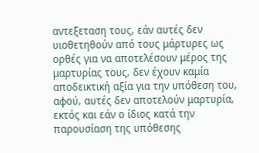αντεξεταση τους, εάν αυτές δεν υιοθετηθούν από τους μάρτυρες ως ορθές για να αποτελέσουν μέρος της μαρτυρίας τους, δεν έχουν καμία αποδεικτική αξία για την υπόθεση του, αφού, αυτές δεν αποτελούν μαρτυρία, εκτός και εάν ο ίδιος κατά την παρουσίαση της υπόθεσης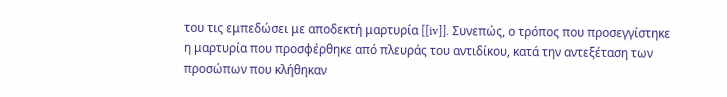του τις εμπεδώσει με αποδεκτή μαρτυρία [[iv]]. Συνεπώς, ο τρόπος που προσεγγίστηκε η μαρτυρία που προσφέρθηκε από πλευράς του αντιδίκου, κατά την αντεξέταση των προσώπων που κλήθηκαν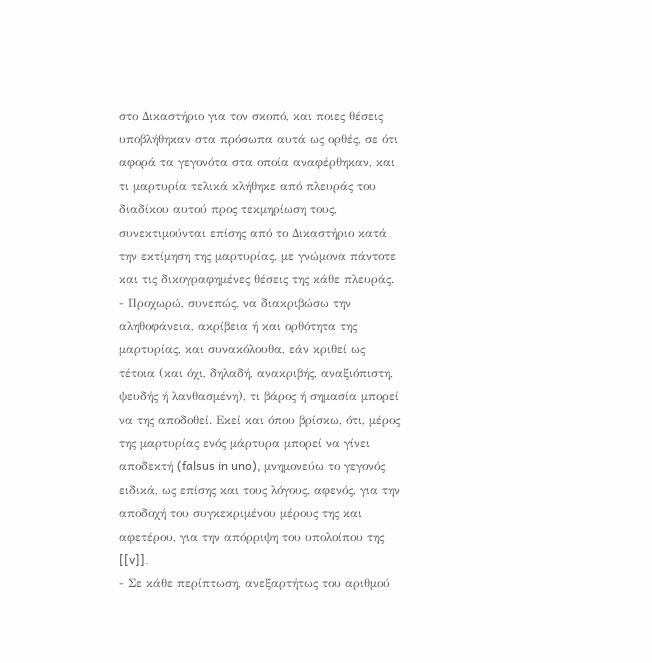στο Δικαστήριο για τον σκοπό, και ποιες θέσεις υποβλήθηκαν στα πρόσωπα αυτά ως ορθές, σε ότι αφορά τα γεγονότα στα οποία αναφέρθηκαν, και τι μαρτυρία τελικά κλήθηκε από πλευράς του διαδίκου αυτού προς τεκμηρίωση τους, συνεκτιμούνται επίσης από το Δικαστήριο κατά την εκτίμηση της μαρτυρίας, με γνώμονα πάντοτε και τις δικογραφημένες θέσεις της κάθε πλευράς.
- Προχωρώ, συνεπώς, να διακριβώσω την αληθοφάνεια, ακρίβεια ή και ορθότητα της μαρτυρίας, και συνακόλουθα, εάν κριθεί ως τέτοια (και όχι, δηλαδή, ανακριβής, αναξιόπιστη, ψευδής ή λανθασμένη), τι βάρος ή σημασία μπορεί να της αποδοθεί. Εκεί και όπου βρίσκω, ότι, μέρος της μαρτυρίας ενός μάρτυρα μπορεί να γίνει αποδεκτή (falsus in uno), μνημονεύω το γεγονός ειδικά, ως επίσης και τους λόγους, αφενός, για την αποδοχή του συγκεκριμένου μέρους της και αφετέρου, για την απόρριψη του υπολοίπου της [[v]].
- Σε κάθε περίπτωση, ανεξαρτήτως του αριθμού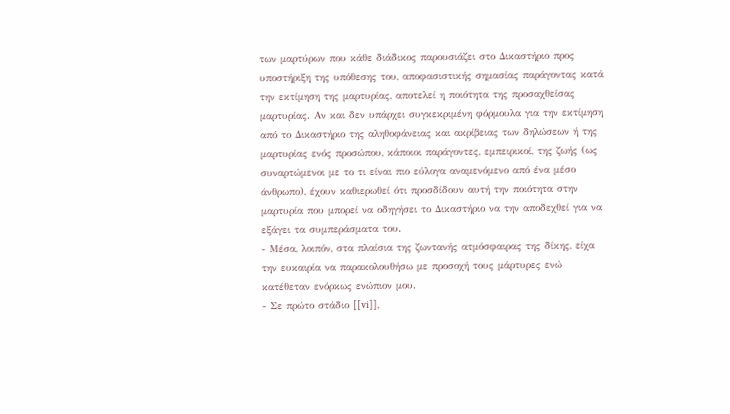των μαρτύρων που κάθε διάδικος παρουσιάζει στο Δικαστήριο προς υποστήριξη της υπόθεσης του, αποφασιστικής σημασίας παράγοντας κατά την εκτίμηση της μαρτυρίας, αποτελεί η ποιότητα της προσαχθείσας μαρτυρίας. Αν και δεν υπάρχει συγκεκριμένη φόρμουλα για την εκτίμηση από το Δικαστήριο της αληθοφάνειας και ακρίβειας των δηλώσεων ή της μαρτυρίας ενός προσώπου, κάποιοι παράγοντες, εμπειρικοί, της ζωής (ως συναρτώμενοι με το τι είναι πιο εύλογα αναμενόμενο από ένα μέσο άνθρωπο), έχουν καθιερωθεί ότι προσδίδουν αυτή την ποιότητα στην μαρτυρία που μπορεί να οδηγήσει το Δικαστήριο να την αποδεχθεί για να εξάγει τα συμπεράσματα του.
- Μέσα, λοιπόν, στα πλαίσια της ζωντανής ατμόσφαιρας της δίκης, είχα την ευκαιρία να παρακολουθήσω με προσοχή τους μάρτυρες ενώ κατέθεταν ενόρκως ενώπιον μου.
- Σε πρώτο στάδιο [[vi]],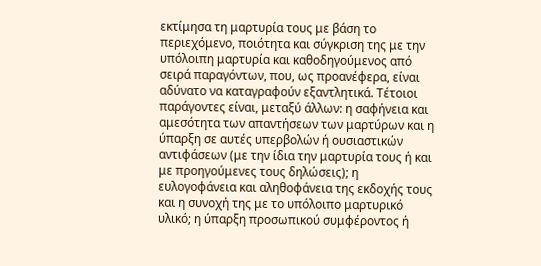εκτίμησα τη μαρτυρία τους με βάση το περιεχόμενο, ποιότητα και σύγκριση της με την υπόλοιπη μαρτυρία και καθοδηγούμενος από σειρά παραγόντων, που, ως προανέφερα, είναι αδύνατο να καταγραφούν εξαντλητικά. Τέτοιοι παράγοντες είναι, μεταξύ άλλων: η σαφήνεια και αμεσότητα των απαντήσεων των μαρτύρων και η ύπαρξη σε αυτές υπερβολών ή ουσιαστικών αντιφάσεων (με την ίδια την μαρτυρία τους ή και με προηγούμενες τους δηλώσεις); η ευλογοφάνεια και αληθοφάνεια της εκδοχής τους και η συνοχή της με το υπόλοιπο μαρτυρικό υλικό; η ύπαρξη προσωπικού συμφέροντος ή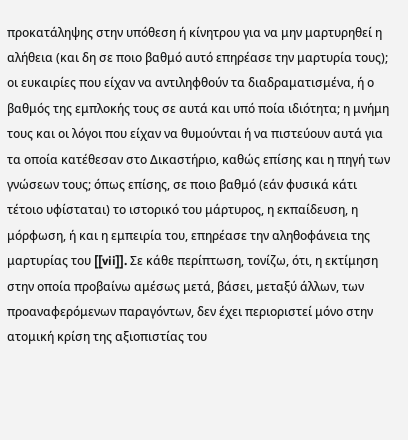προκατάληψης στην υπόθεση ή κίνητρου για να μην μαρτυρηθεί η αλήθεια (και δη σε ποιο βαθμό αυτό επηρέασε την μαρτυρία τους); οι ευκαιρίες που είχαν να αντιληφθούν τα διαδραματισμένα, ή ο βαθμός της εμπλοκής τους σε αυτά και υπό ποία ιδιότητα; η μνήμη τους και οι λόγοι που είχαν να θυμούνται ή να πιστεύουν αυτά για τα οποία κατέθεσαν στο Δικαστήριο, καθώς επίσης και η πηγή των γνώσεων τους; όπως επίσης, σε ποιο βαθμό (εάν φυσικά κάτι τέτοιο υφίσταται) το ιστορικό του μάρτυρος, η εκπαίδευση, η μόρφωση, ή και η εμπειρία του, επηρέασε την αληθοφάνεια της μαρτυρίας του [[vii]]. Σε κάθε περίπτωση, τονίζω, ότι, η εκτίμηση στην οποία προβαίνω αμέσως μετά, βάσει, μεταξύ άλλων, των προαναφερόμενων παραγόντων, δεν έχει περιοριστεί μόνο στην ατομική κρίση της αξιοπιστίας του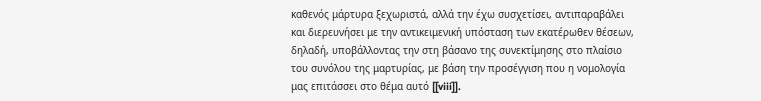καθενός μάρτυρα ξεχωριστά, αλλά την έχω συσχετίσει, αντιπαραβάλει και διερευνήσει με την αντικειμενική υπόσταση των εκατέρωθεν θέσεων, δηλαδή, υποβάλλοντας την στη βάσανο της συνεκτίμησης στο πλαίσιο του συνόλου της μαρτυρίας, με βάση την προσέγγιση που η νομολογία μας επιτάσσει στο θέμα αυτό [[viii]].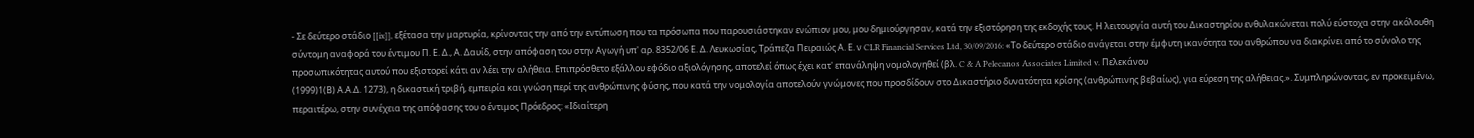- Σε δεύτερο στάδιο [[ix]], εξέτασα την μαρτυρία, κρίνοντας την από την εντύπωση που τα πρόσωπα που παρουσιάστηκαν ενώπιον μου, μου δημιούργησαν, κατά την εξιστόρηση της εκδοχής τους. Η λειτουργία αυτή του Δικαστηρίου ενθυλακώνεται πολύ εύστοχα στην ακόλουθη σύντομη αναφορά του έντιμου Π. Ε. Δ., Α. Δαυίδ, στην απόφαση του στην Αγωγή υπ' αρ. 8352/06 Ε. Δ. Λευκωσίας, Τράπεζα Πειραιώς Α. Ε. ν CLR Financial Services Ltd, 30/09/2016: «Το δεύτερο στάδιο ανάγεται στην έμφυτη ικανότητα του ανθρώπου να διακρίνει από το σύνολο της προσωπικότητας αυτού που εξιστορεί κάτι αν λέει την αλήθεια. Επιπρόσθετο εξάλλου εφόδιο αξιολόγησης, αποτελεί όπως έχει κατ' επανάληψη νομολογηθεί (βλ. C & A Pelecanos Associates Limited v. Πελεκάνου
(1999)1(Β) Α.Α.Δ. 1273), η δικαστική τριβή, εμπειρία και γνώση περί της ανθρώπινης φύσης, που κατά την νομολογία αποτελούν γνώμονες που προσδίδουν στο Δικαστήριο δυνατότητα κρίσης (ανθρώπινης βεβαίως), για εύρεση της αλήθειας.». Συμπληρώνοντας, εν προκειμένω, περαιτέρω, στην συνέχεια της απόφασης του ο έντιμος Πρόεδρος: «Ιδιαίτερη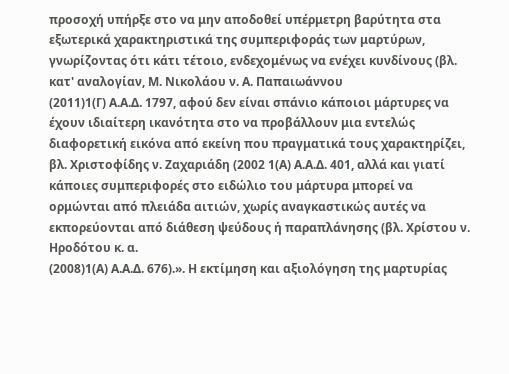προσοχή υπήρξε στο να μην αποδοθεί υπέρμετρη βαρύτητα στα εξωτερικά χαρακτηριστικά της συμπεριφοράς των μαρτύρων, γνωρίζοντας ότι κάτι τέτοιο, ενδεχομένως να ενέχει κυνδίνους (βλ. κατ' αναλογίαν, Μ. Νικολάου ν. Α. Παπαιωάννου
(2011)1(Γ) Α.Α.Δ. 1797, αφού δεν είναι σπάνιο κάποιοι μάρτυρες να έχουν ιδιαίτερη ικανότητα στο να προβάλλουν μια εντελώς διαφορετική εικόνα από εκείνη που πραγματικά τους χαρακτηρίζει, βλ. Χριστοφίδης ν. Ζαχαριάδη (2002 1(Α) Α.Α.Δ. 401, αλλά και γιατί κάποιες συμπεριφορές στο ειδώλιο του μάρτυρα μπορεί να ορμώνται από πλειάδα αιτιών, χωρίς αναγκαστικώς αυτές να εκπορεύονται από διάθεση ψεύδους ή παραπλάνησης (βλ. Χρίστου ν. Ηροδότου κ. α.
(2008)1(Α) Α.Α.Δ. 676).». Η εκτίμηση και αξιολόγηση της μαρτυρίας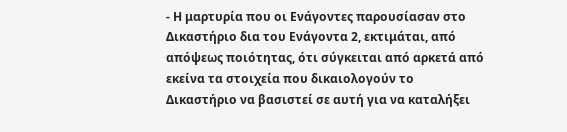- Η μαρτυρία που οι Ενάγοντες παρουσίασαν στο Δικαστήριο δια του Ενάγοντα 2, εκτιμάται, από απόψεως ποιότητας, ότι σύγκειται από αρκετά από εκείνα τα στοιχεία που δικαιολογούν το Δικαστήριο να βασιστεί σε αυτή για να καταλήξει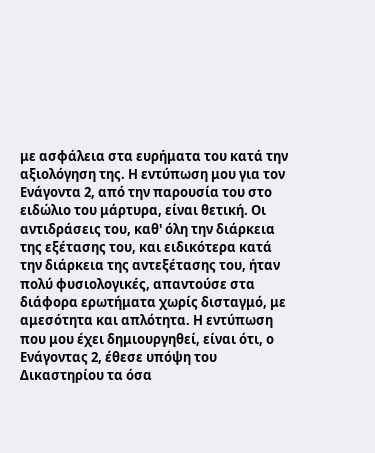με ασφάλεια στα ευρήματα του κατά την αξιολόγηση της. Η εντύπωση μου για τον Ενάγοντα 2, από την παρουσία του στο ειδώλιο του μάρτυρα, είναι θετική. Οι αντιδράσεις του, καθ' όλη την διάρκεια της εξέτασης του, και ειδικότερα κατά την διάρκεια της αντεξέτασης του, ήταν πολύ φυσιολογικές, απαντούσε στα διάφορα ερωτήματα χωρίς δισταγμό, με αμεσότητα και απλότητα. Η εντύπωση που μου έχει δημιουργηθεί, είναι ότι, ο Ενάγοντας 2, έθεσε υπόψη του Δικαστηρίου τα όσα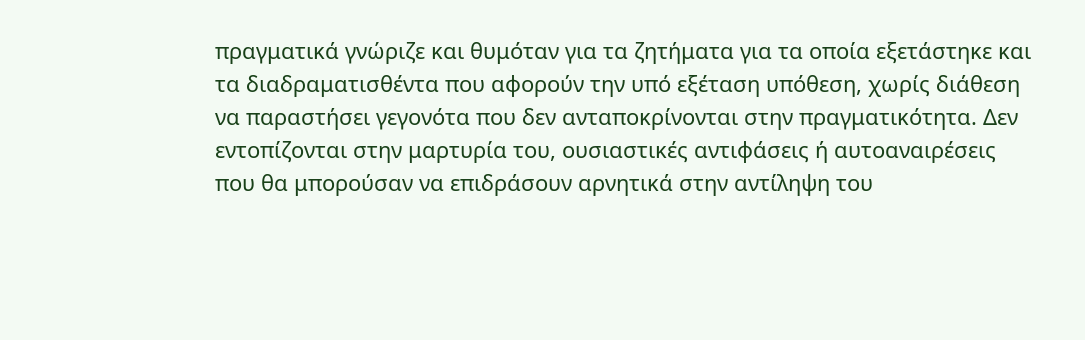πραγματικά γνώριζε και θυμόταν για τα ζητήματα για τα οποία εξετάστηκε και τα διαδραματισθέντα που αφορούν την υπό εξέταση υπόθεση, χωρίς διάθεση να παραστήσει γεγονότα που δεν ανταποκρίνονται στην πραγματικότητα. Δεν εντοπίζονται στην μαρτυρία του, ουσιαστικές αντιφάσεις ή αυτοαναιρέσεις που θα μπορούσαν να επιδράσουν αρνητικά στην αντίληψη του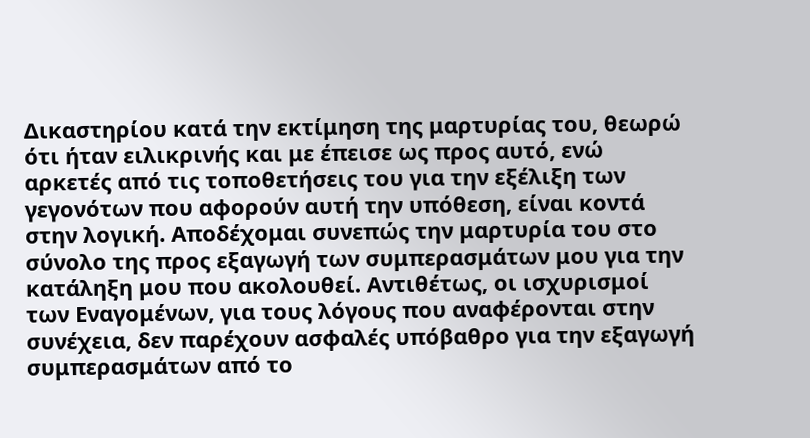Δικαστηρίου κατά την εκτίμηση της μαρτυρίας του, θεωρώ ότι ήταν ειλικρινής και με έπεισε ως προς αυτό, ενώ αρκετές από τις τοποθετήσεις του για την εξέλιξη των γεγονότων που αφορούν αυτή την υπόθεση, είναι κοντά στην λογική. Αποδέχομαι συνεπώς την μαρτυρία του στο σύνολο της προς εξαγωγή των συμπερασμάτων μου για την κατάληξη μου που ακολουθεί. Αντιθέτως, οι ισχυρισμοί των Εναγομένων, για τους λόγους που αναφέρονται στην συνέχεια, δεν παρέχουν ασφαλές υπόβαθρο για την εξαγωγή συμπερασμάτων από το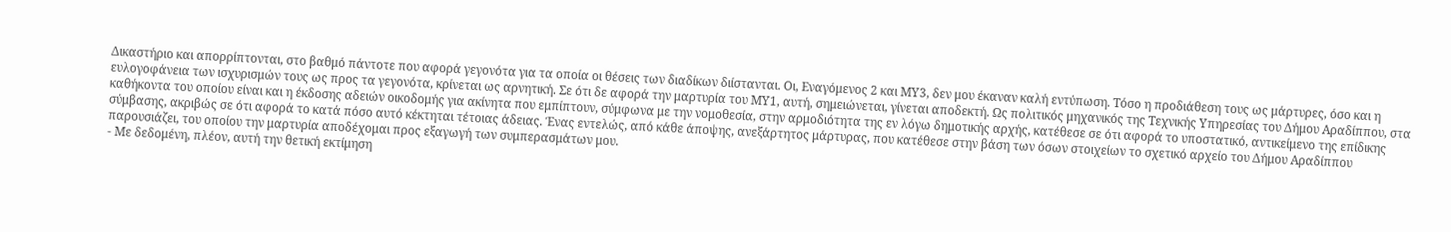Δικαστήριο και απορρίπτονται, στο βαθμό πάντοτε που αφορά γεγονότα για τα οποία οι θέσεις των διαδίκων διίστανται. Οι, Εναγόμενος 2 και ΜΥ3, δεν μου έκαναν καλή εντύπωση. Τόσο η προδιάθεση τους ως μάρτυρες, όσο και η ευλογοφάνεια των ισχυρισμών τους ως προς τα γεγονότα, κρίνεται ως αρνητική. Σε ότι δε αφορά την μαρτυρία του ΜΥ1, αυτή, σημειώνεται, γίνεται αποδεκτή. Ως πολιτικός μηχανικός της Τεχνικής Υπηρεσίας του Δήμου Αραδίππου, στα καθήκοντα του οποίου είναι και η έκδοσης αδειών οικοδομής για ακίνητα που εμπίπτουν, σύμφωνα με την νομοθεσία, στην αρμοδιότητα της εν λόγω δημοτικής αρχής, κατέθεσε σε ότι αφορά το υποστατικό, αντικείμενο της επίδικης σύμβασης, ακριβώς σε ότι αφορά το κατά πόσο αυτό κέκτηται τέτοιας άδειας. Ένας εντελώς, από κάθε άποψης, ανεξάρτητος μάρτυρας, που κατέθεσε στην βάση των όσων στοιχείων το σχετικό αρχείο του Δήμου Αραδίππου παρουσιάζει, του οποίου την μαρτυρία αποδέχομαι προς εξαγωγή των συμπερασμάτων μου.
- Με δεδομένη, πλέον, αυτή την θετική εκτίμηση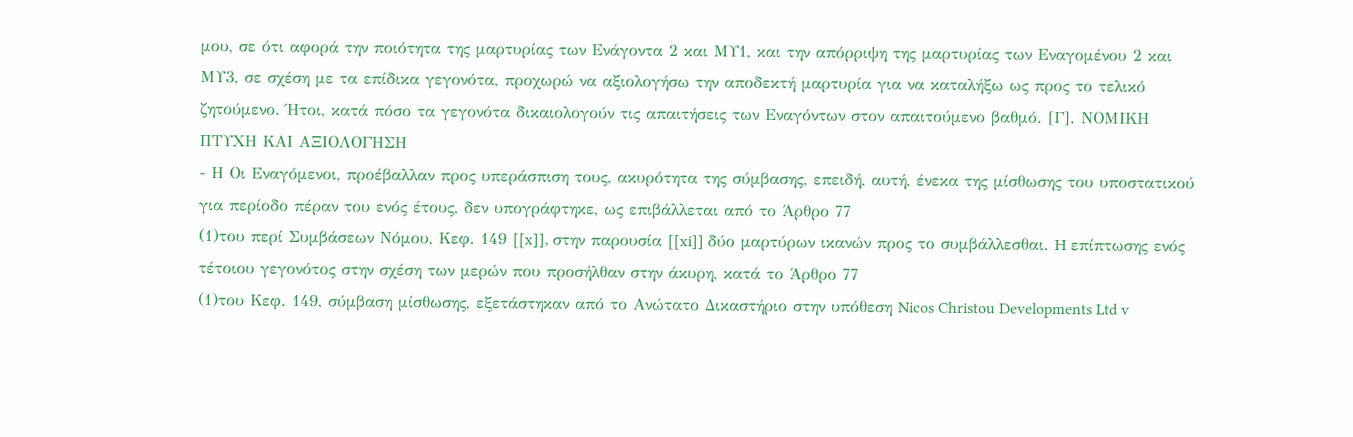μου, σε ότι αφορά την ποιότητα της μαρτυρίας των Ενάγοντα 2 και ΜΥ1, και την απόρριψη της μαρτυρίας των Εναγομένου 2 και ΜΥ3, σε σχέση με τα επίδικα γεγονότα, προχωρώ να αξιολογήσω την αποδεκτή μαρτυρία για να καταλήξω ως προς το τελικό ζητούμενο. Ήτοι, κατά πόσο τα γεγονότα δικαιολογούν τις απαιτήσεις των Εναγόντων στον απαιτούμενο βαθμό. [Γ]. ΝΟΜΙΚΗ ΠΤΥΧΗ ΚΑΙ ΑΞΙΟΛΟΓΗΣΗ
- Η Οι Εναγόμενοι, προέβαλλαν προς υπεράσπιση τους, ακυρότητα της σύμβασης, επειδή, αυτή, ένεκα της μίσθωσης του υποστατικού για περίοδο πέραν του ενός έτους, δεν υπογράφτηκε, ως επιβάλλεται από το Άρθρο 77
(1)του περί Συμβάσεων Νόμου, Κεφ. 149 [[x]], στην παρουσία [[xi]] δύο μαρτύρων ικανών προς το συμβάλλεσθαι. H επίπτωσης ενός τέτοιου γεγονότος στην σχέση των μερών που προσήλθαν στην άκυρη, κατά το Άρθρο 77
(1)του Κεφ. 149, σύμβαση μίσθωσης, εξετάστηκαν από το Ανώτατο Δικαστήριο στην υπόθεση Nicos Christou Developments Ltd v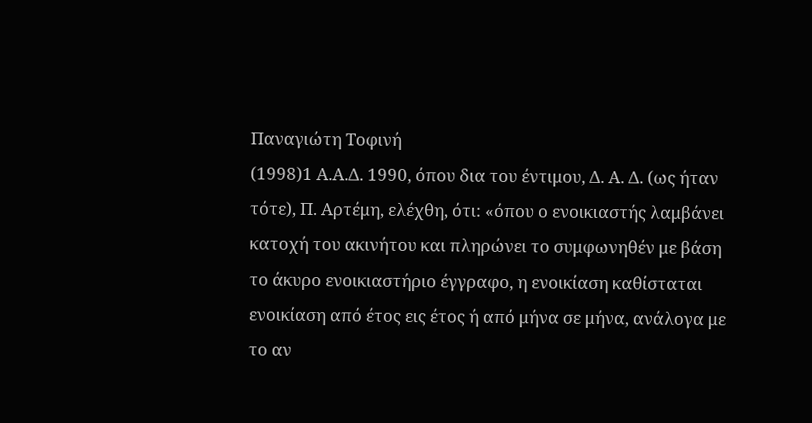Παναγιώτη Τοφινή
(1998)1 Α.Α.Δ. 1990, όπου δια του έντιμου, Δ. Α. Δ. (ως ήταν τότε), Π. Αρτέμη, ελέχθη, ότι: «όπου ο ενοικιαστής λαμβάνει κατοχή του ακινήτου και πληρώνει το συμφωνηθέν με βάση το άκυρο ενοικιαστήριο έγγραφο, η ενοικίαση καθίσταται ενοικίαση από έτος εις έτος ή από μήνα σε μήνα, ανάλογα με το αν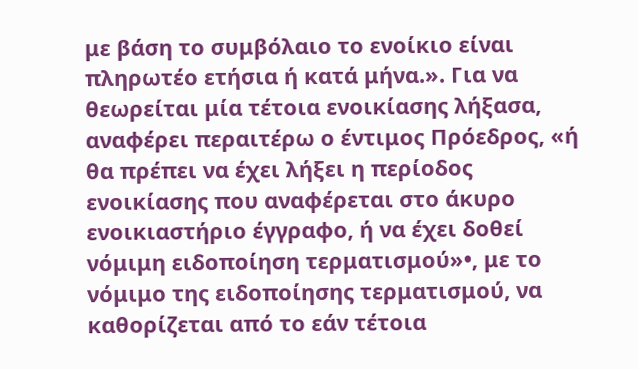με βάση το συμβόλαιο το ενοίκιο είναι πληρωτέο ετήσια ή κατά μήνα.». Για να θεωρείται μία τέτοια ενοικίασης λήξασα, αναφέρει περαιτέρω ο έντιμος Πρόεδρος, «ή θα πρέπει να έχει λήξει η περίοδος ενοικίασης που αναφέρεται στο άκυρο ενοικιαστήριο έγγραφο, ή να έχει δοθεί νόμιμη ειδοποίηση τερματισμού»•, με το νόμιμο της ειδοποίησης τερματισμού, να καθορίζεται από το εάν τέτοια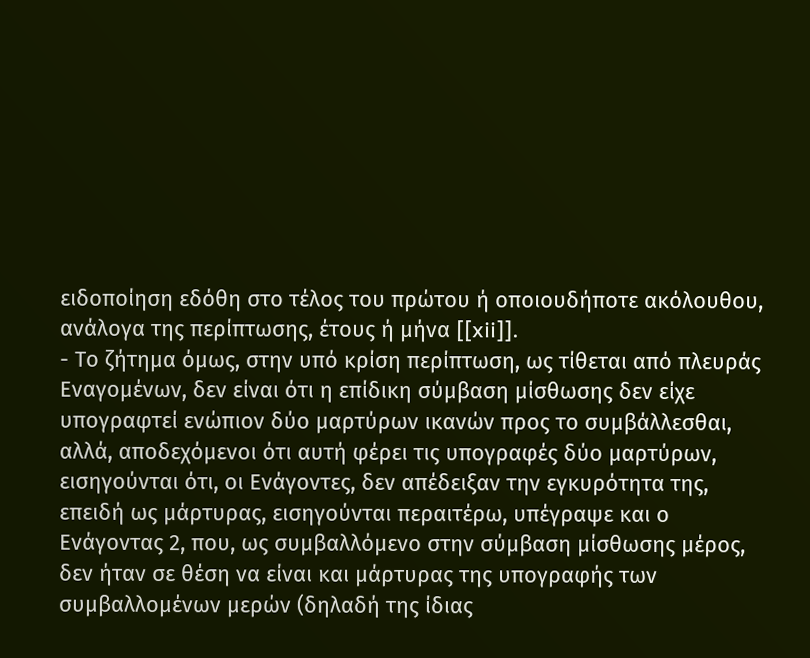ειδοποίηση εδόθη στο τέλος του πρώτου ή οποιουδήποτε ακόλουθου, ανάλογα της περίπτωσης, έτους ή μήνα [[xii]].
- Το ζήτημα όμως, στην υπό κρίση περίπτωση, ως τίθεται από πλευράς Εναγομένων, δεν είναι ότι η επίδικη σύμβαση μίσθωσης δεν είχε υπογραφτεί ενώπιον δύο μαρτύρων ικανών προς το συμβάλλεσθαι, αλλά, αποδεχόμενοι ότι αυτή φέρει τις υπογραφές δύο μαρτύρων, εισηγούνται ότι, οι Ενάγοντες, δεν απέδειξαν την εγκυρότητα της, επειδή ως μάρτυρας, εισηγούνται περαιτέρω, υπέγραψε και ο Ενάγοντας 2, που, ως συμβαλλόμενο στην σύμβαση μίσθωσης μέρος, δεν ήταν σε θέση να είναι και μάρτυρας της υπογραφής των συμβαλλομένων μερών (δηλαδή της ίδιας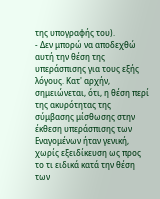της υπογραφής του).
- Δεν μπορώ να αποδεχθώ αυτή την θέση της υπεράσπισης για τους εξής λόγους. Κατ' αρχήν, σημειώνεται, ότι, η θέση περί της ακυρότητας της σύμβασης μίσθωσης στην έκθεση υπεράσπισης των Εναγομένων ήταν γενική, χωρίς εξειδίκευση ως προς το τι ειδικά κατά την θέση των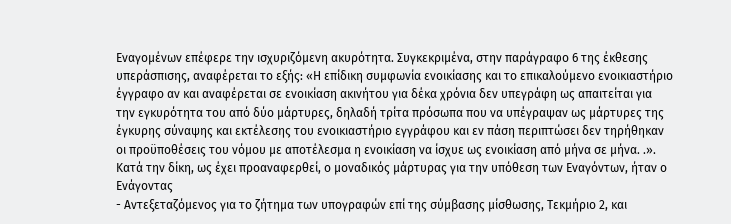Εναγομένων επέφερε την ισχυριζόμενη ακυρότητα. Συγκεκριμένα, στην παράγραφο 6 της έκθεσης υπεράσπισης, αναφέρεται το εξής: «Η επίδικη συμφωνία ενοικίασης και το επικαλούμενο ενοικιαστήριο έγγραφο αν και αναφέρεται σε ενοικίαση ακινήτου για δέκα χρόνια δεν υπεγράφη ως απαιτείται για την εγκυρότητα του από δύο μάρτυρες, δηλαδή τρίτα πρόσωπα που να υπέγραψαν ως μάρτυρες της έγκυρης σύναψης και εκτέλεσης του ενοικιαστήριο εγγράφου και εν πάση περιπτώσει δεν τηρήθηκαν οι προϋποθέσεις του νόμου με αποτέλεσμα η ενοικίαση να ίσχυε ως ενοικίαση από μήνα σε μήνα. .». Κατά την δίκη, ως έχει προαναφερθεί, ο μοναδικός μάρτυρας για την υπόθεση των Εναγόντων, ήταν ο Ενάγοντας
- Αντεξεταζόμενος για το ζήτημα των υπογραφών επί της σύμβασης μίσθωσης, Τεκμήριο 2, και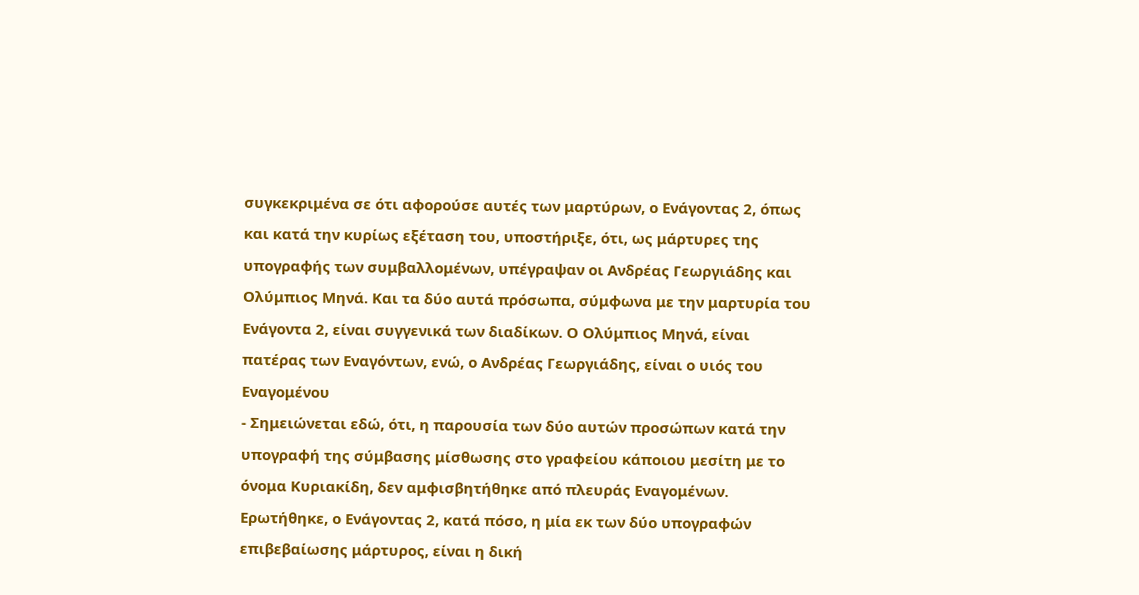συγκεκριμένα σε ότι αφορούσε αυτές των μαρτύρων, ο Ενάγοντας 2, όπως και κατά την κυρίως εξέταση του, υποστήριξε, ότι, ως μάρτυρες της υπογραφής των συμβαλλομένων, υπέγραψαν οι Ανδρέας Γεωργιάδης και Ολύμπιος Μηνά. Και τα δύο αυτά πρόσωπα, σύμφωνα με την μαρτυρία του Ενάγοντα 2, είναι συγγενικά των διαδίκων. Ο Ολύμπιος Μηνά, είναι πατέρας των Εναγόντων, ενώ, ο Ανδρέας Γεωργιάδης, είναι ο υιός του Εναγομένου
- Σημειώνεται εδώ, ότι, η παρουσία των δύο αυτών προσώπων κατά την υπογραφή της σύμβασης μίσθωσης στο γραφείου κάποιου μεσίτη με το όνομα Κυριακίδη, δεν αμφισβητήθηκε από πλευράς Εναγομένων. Ερωτήθηκε, ο Ενάγοντας 2, κατά πόσο, η μία εκ των δύο υπογραφών επιβεβαίωσης μάρτυρος, είναι η δική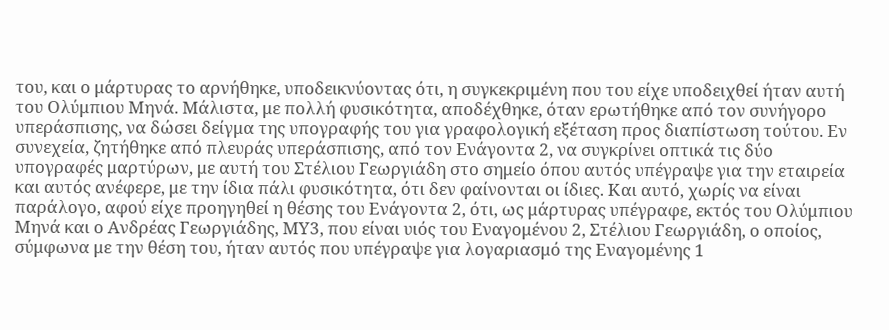του, και ο μάρτυρας το αρνήθηκε, υποδεικνύοντας ότι, η συγκεκριμένη που του είχε υποδειχθεί ήταν αυτή του Ολύμπιου Μηνά. Μάλιστα, με πολλή φυσικότητα, αποδέχθηκε, όταν ερωτήθηκε από τον συνήγορο υπεράσπισης, να δώσει δείγμα της υπογραφής του για γραφολογική εξέταση προς διαπίστωση τούτου. Εν συνεχεία, ζητήθηκε από πλευράς υπεράσπισης, από τον Ενάγοντα 2, να συγκρίνει οπτικά τις δύο υπογραφές μαρτύρων, με αυτή του Στέλιου Γεωργιάδη στο σημείο όπου αυτός υπέγραψε για την εταιρεία και αυτός ανέφερε, με την ίδια πάλι φυσικότητα, ότι δεν φαίνονται οι ίδιες. Και αυτό, χωρίς να είναι παράλογο, αφού είχε προηγηθεί η θέσης του Ενάγοντα 2, ότι, ως μάρτυρας υπέγραφε, εκτός του Ολύμπιου Μηνά και ο Ανδρέας Γεωργιάδης, ΜΥ3, που είναι υιός του Εναγομένου 2, Στέλιου Γεωργιάδη, ο οποίος, σύμφωνα με την θέση του, ήταν αυτός που υπέγραψε για λογαριασμό της Εναγομένης 1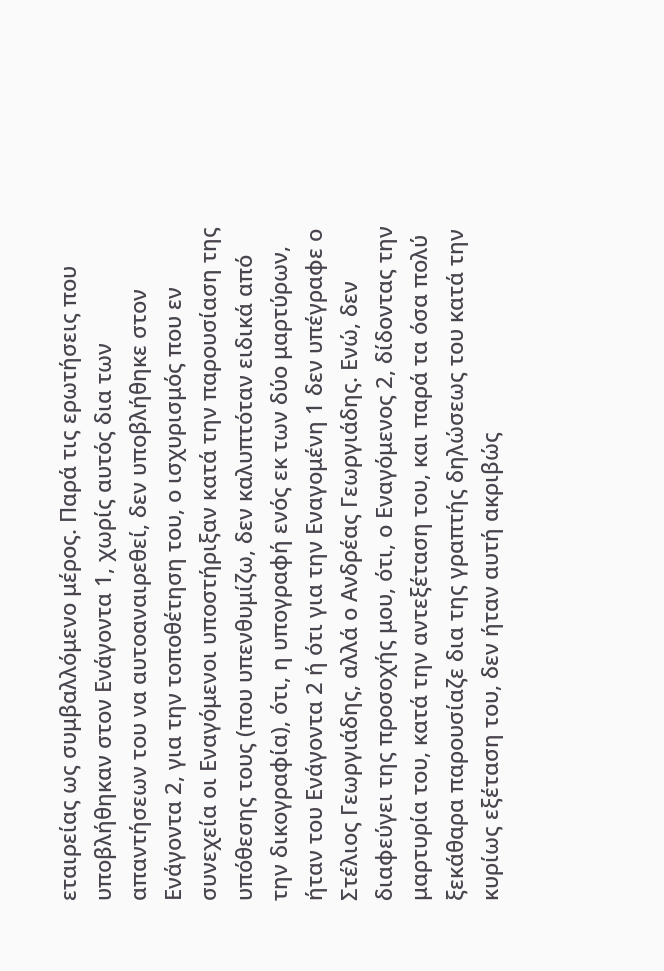εταιρείας ως συμβαλλόμενο μέρος. Παρά τις ερωτήσεις που υποβλήθηκαν στον Ενάγοντα 1, χωρίς αυτός δια των απαντήσεων του να αυτοαναιρεθεί, δεν υποβλήθηκε στον Ενάγοντα 2, για την τοποθέτηση του, ο ισχυρισμός που εν συνεχεία οι Εναγόμενοι υποστήριξαν κατά την παρουσίαση της υπόθεσης τους (που υπενθυμίζω, δεν καλυπτόταν ειδικά από την δικογραφία), ότι, η υπογραφή ενός εκ των δύο μαρτύρων, ήταν του Ενάγοντα 2 ή ότι για την Εναγομένη 1 δεν υπέγραφε ο Στέλιος Γεωργιάδης, αλλά ο Ανδρέας Γεωργιάδης. Ενώ, δεν διαφεύγει της προσοχής μου, ότι, ο Εναγόμενος 2, δίδοντας την μαρτυρία του, κατά την αντεξέταση του, και παρά τα όσα πολύ ξεκάθαρα παρουσίαζε δια της γραπτής δηλώσεως του κατά την κυρίως εξέταση του, δεν ήταν αυτή ακριβώς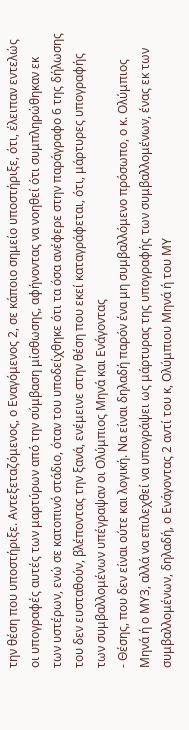την θέση που υποστήριξε. Αντεξεταζόμενος, ο Εναγόμενος 2, σε κάποιο σημείο υποστήριξε, ότι, έλειπαν εντελώς οι υπογραφές αυτές των μαρτύρων από την σύμβαση μίσθωσης, αφήνοντας να νοηθεί ότι συμπληρώθηκαν εκ των υστέρων, ενώ σε κατοπινό στάδιο, όταν του υποδείχθηκε ότι τα όσα ανέφερε στην παράγραφο 6 της δήλωσης του δεν ευσταθούν, βλέποντας την ξανά, ενέμεινε στην θέση που εκεί καταγράφεται, ότι, μάρτυρες υπογραφής των συμβαλλομένων υπέγραψαν οι Ολύμπιος Μηνά και Ενάγοντας
- Θέσης, που δεν είναι ούτε και λογική. Να είναι δηλαδή παρόν ένα μη συμβαλλόμενο πρόσωπο, ο κ. Ολύμπιος Μηνά ή ο ΜΥ3, αλλά να επιλεχθεί να υπογράψει ως μάρτυρας της υπογραφής των συμβαλλομένων, ένας εκ των συμβαλλομένων, δηλαδή, ο Ενάγοντας 2 αντί του κ, Ολύμπιου Μηνά ή του ΜΥ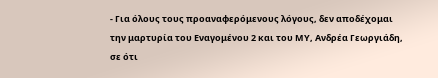- Για όλους τους προαναφερόμενους λόγους, δεν αποδέχομαι την μαρτυρία του Εναγομένου 2 και του ΜΥ, Ανδρέα Γεωργιάδη, σε ότι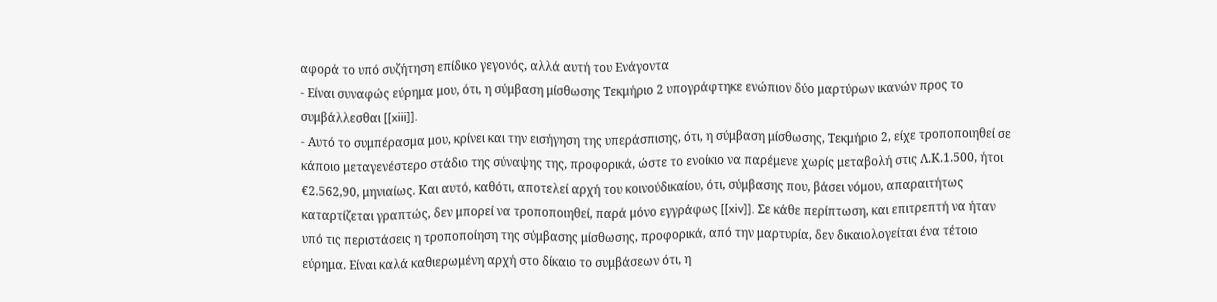αφορά το υπό συζήτηση επίδικο γεγονός, αλλά αυτή του Ενάγοντα
- Είναι συναφώς εύρημα μου, ότι, η σύμβαση μίσθωσης Τεκμήριο 2 υπογράφτηκε ενώπιον δύο μαρτύρων ικανών προς το συμβάλλεσθαι [[xiii]].
- Αυτό το συμπέρασμα μου, κρίνει και την εισήγηση της υπεράσπισης, ότι, η σύμβαση μίσθωσης, Τεκμήριο 2, είχε τροποποιηθεί σε κάποιο μεταγενέστερο στάδιο της σύναψης της, προφορικά, ώστε το ενοίκιο να παρέμενε χωρίς μεταβολή στις Λ.Κ.1.500, ήτοι €2.562,90, μηνιαίως. Και αυτό, καθότι, αποτελεί αρχή του κοινούδικαίου, ότι, σύμβασης που, βάσει νόμου, απαραιτήτως καταρτίζεται γραπτώς, δεν μπορεί να τροποποιηθεί, παρά μόνο εγγράφως [[xiv]]. Σε κάθε περίπτωση, και επιτρεπτή να ήταν υπό τις περιστάσεις η τροποποίηση της σύμβασης μίσθωσης, προφορικά, από την μαρτυρία, δεν δικαιολογείται ένα τέτοιο εύρημα. Είναι καλά καθιερωμένη αρχή στο δίκαιο το συμβάσεων ότι, η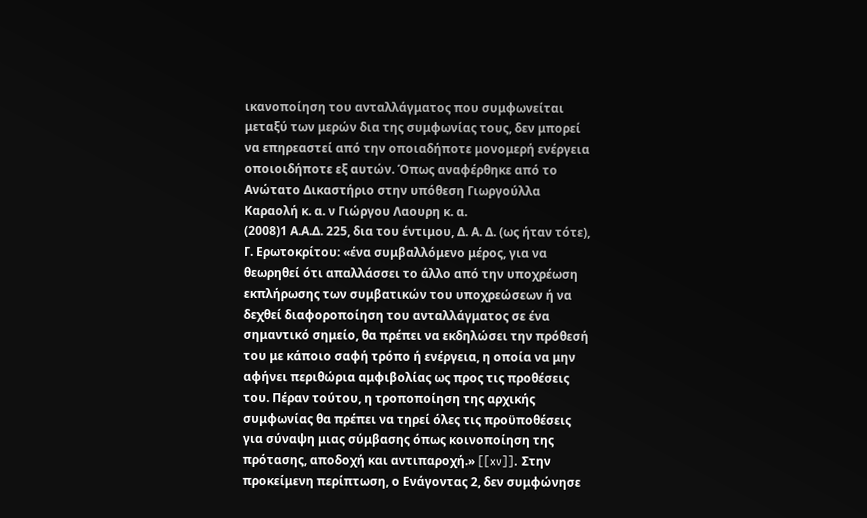ικανοποίηση του ανταλλάγματος που συμφωνείται μεταξύ των μερών δια της συμφωνίας τους, δεν μπορεί να επηρεαστεί από την οποιαδήποτε μονομερή ενέργεια οποιοιδήποτε εξ αυτών. Όπως αναφέρθηκε από το Ανώτατο Δικαστήριο στην υπόθεση Γιωργούλλα Καραολή κ. α. ν Γιώργου Λαουρη κ. α.
(2008)1 Α.Α.Δ. 225, δια του έντιμου, Δ. Α. Δ. (ως ήταν τότε), Γ. Ερωτοκρίτου: «ένα συμβαλλόμενο μέρος, για να θεωρηθεί ότι απαλλάσσει το άλλο από την υποχρέωση εκπλήρωσης των συμβατικών του υποχρεώσεων ή να δεχθεί διαφοροποίηση του ανταλλάγματος σε ένα σημαντικό σημείο, θα πρέπει να εκδηλώσει την πρόθεσή του με κάποιο σαφή τρόπο ή ενέργεια, η οποία να μην αφήνει περιθώρια αμφιβολίας ως προς τις προθέσεις του. Πέραν τούτου, η τροποποίηση της αρχικής συμφωνίας θα πρέπει να τηρεί όλες τις προϋποθέσεις για σύναψη μιας σύμβασης όπως κοινοποίηση της πρότασης, αποδοχή και αντιπαροχή.» [[xv]]. Στην προκείμενη περίπτωση, ο Ενάγοντας 2, δεν συμφώνησε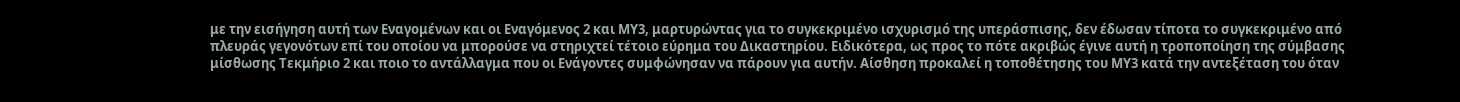με την εισήγηση αυτή των Εναγομένων και οι Εναγόμενος 2 και ΜΥ3, μαρτυρώντας για το συγκεκριμένο ισχυρισμό της υπεράσπισης, δεν έδωσαν τίποτα το συγκεκριμένο από πλευράς γεγονότων επί του οποίου να μπορούσε να στηριχτεί τέτοιο εύρημα του Δικαστηρίου. Ειδικότερα, ως προς το πότε ακριβώς έγινε αυτή η τροποποίηση της σύμβασης μίσθωσης Τεκμήριο 2 και ποιο το αντάλλαγμα που οι Ενάγοντες συμφώνησαν να πάρουν για αυτήν. Αίσθηση προκαλεί η τοποθέτησης του ΜΥ3 κατά την αντεξέταση του όταν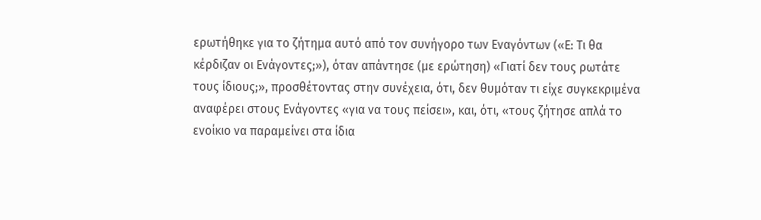ερωτήθηκε για το ζήτημα αυτό από τον συνήγορο των Εναγόντων («Ε: Τι θα κέρδιζαν οι Ενάγοντες;»), όταν απάντησε (με ερώτηση) «Γιατί δεν τους ρωτάτε τους ίδιους;», προσθέτοντας στην συνέχεια, ότι, δεν θυμόταν τι είχε συγκεκριμένα αναφέρει στους Ενάγοντες «για να τους πείσει», και, ότι, «τους ζήτησε απλά το ενοίκιο να παραμείνει στα ίδια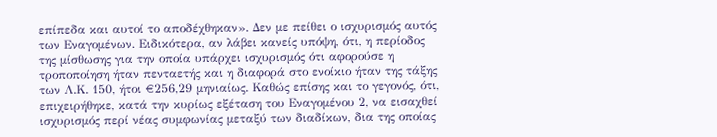επίπεδα και αυτοί το αποδέχθηκαν». Δεν με πείθει ο ισχυρισμός αυτός των Εναγομένων. Ειδικότερα, αν λάβει κανείς υπόψη, ότι, η περίοδος της μίσθωσης για την οποία υπάρχει ισχυρισμός ότι αφορούσε η τροποποίηση ήταν πενταετής και η διαφορά στο ενοίκιο ήταν της τάξης των Λ.Κ. 150, ήτοι €256,29 μηνιαίως. Καθώς επίσης και το γεγονός, ότι, επιχειρήθηκε, κατά την κυρίως εξέταση του Εναγομένου 2, να εισαχθεί ισχυρισμός περί νέας συμφωνίας μεταξύ των διαδίκων, δια της οποίας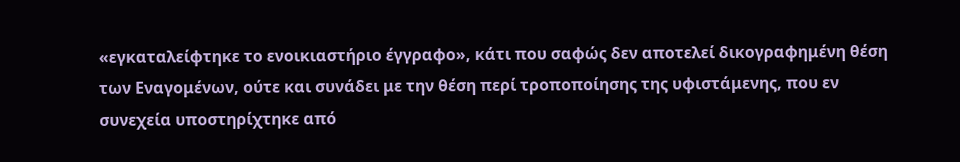«εγκαταλείφτηκε το ενοικιαστήριο έγγραφο», κάτι που σαφώς δεν αποτελεί δικογραφημένη θέση των Εναγομένων, ούτε και συνάδει με την θέση περί τροποποίησης της υφιστάμενης, που εν συνεχεία υποστηρίχτηκε από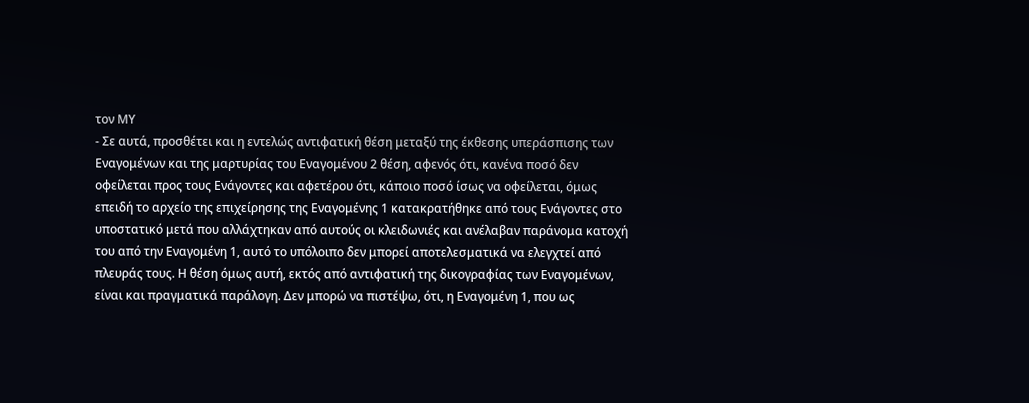τον ΜΥ
- Σε αυτά, προσθέτει και η εντελώς αντιφατική θέση μεταξύ της έκθεσης υπεράσπισης των Εναγομένων και της μαρτυρίας του Εναγομένου 2 θέση, αφενός ότι, κανένα ποσό δεν οφείλεται προς τους Ενάγοντες και αφετέρου ότι, κάποιο ποσό ίσως να οφείλεται, όμως επειδή το αρχείο της επιχείρησης της Εναγομένης 1 κατακρατήθηκε από τους Ενάγοντες στο υποστατικό μετά που αλλάχτηκαν από αυτούς οι κλειδωνιές και ανέλαβαν παράνομα κατοχή του από την Εναγομένη 1, αυτό το υπόλοιπο δεν μπορεί αποτελεσματικά να ελεγχτεί από πλευράς τους. Η θέση όμως αυτή, εκτός από αντιφατική της δικογραφίας των Εναγομένων, είναι και πραγματικά παράλογη. Δεν μπορώ να πιστέψω, ότι, η Εναγομένη 1, που ως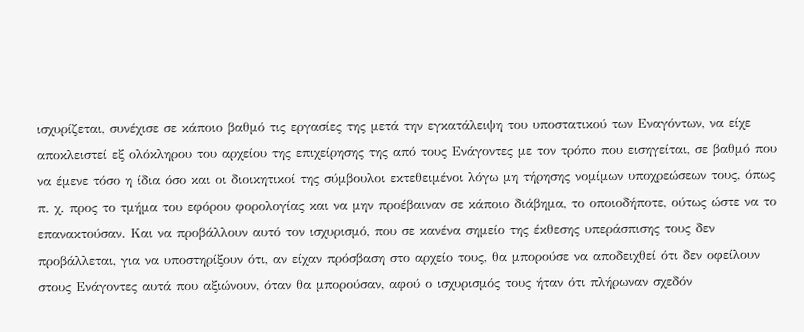ισχυρίζεται, συνέχισε σε κάποιο βαθμό τις εργασίες της μετά την εγκατάλειψη του υποστατικού των Εναγόντων, να είχε αποκλειστεί εξ ολόκληρου του αρχείου της επιχείρησης της από τους Ενάγοντες με τον τρόπο που εισηγείται, σε βαθμό που να έμενε τόσο η ίδια όσο και οι διοικητικοί της σύμβουλοι εκτεθειμένοι λόγω μη τήρησης νομίμων υποχρεώσεων τους, όπως π. χ. προς το τμήμα του εφόρου φορολογίας και να μην προέβαιναν σε κάποιο διάβημα, το οποιοδήποτε, ούτως ώστε να το επανακτούσαν. Και να προβάλλουν αυτό τον ισχυρισμό, που σε κανένα σημείο της έκθεσης υπεράσπισης τους δεν προβάλλεται, για να υποστηρίξουν ότι, αν είχαν πρόσβαση στο αρχείο τους, θα μπορούσε να αποδειχθεί ότι δεν οφείλουν στους Ενάγοντες αυτά που αξιώνουν, όταν θα μπορούσαν, αφού ο ισχυρισμός τους ήταν ότι πλήρωναν σχεδόν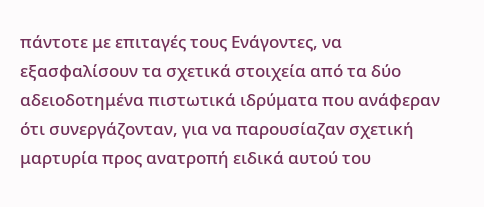πάντοτε με επιταγές τους Ενάγοντες, να εξασφαλίσουν τα σχετικά στοιχεία από τα δύο αδειοδοτημένα πιστωτικά ιδρύματα που ανάφεραν ότι συνεργάζονταν, για να παρουσίαζαν σχετική μαρτυρία προς ανατροπή ειδικά αυτού του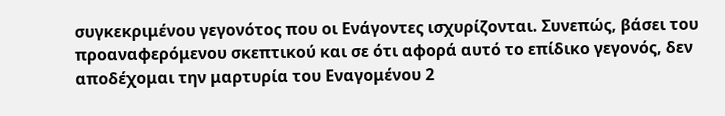συγκεκριμένου γεγονότος που οι Ενάγοντες ισχυρίζονται. Συνεπώς, βάσει του προαναφερόμενου σκεπτικού και σε ότι αφορά αυτό το επίδικο γεγονός, δεν αποδέχομαι την μαρτυρία του Εναγομένου 2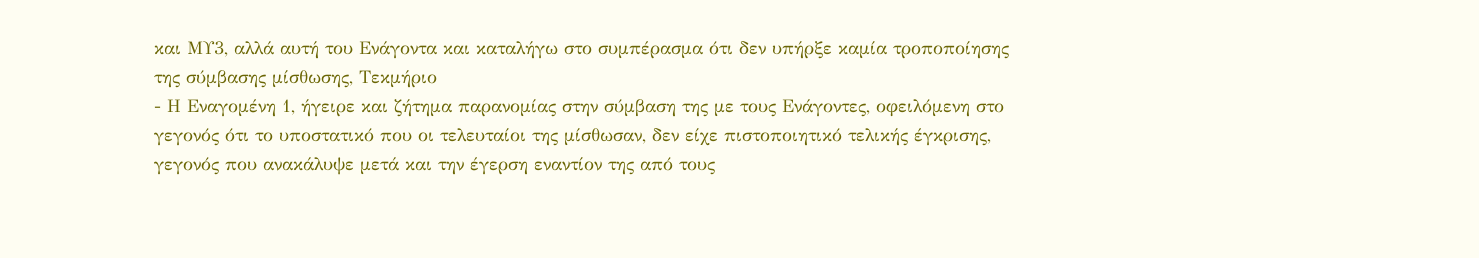και ΜΥ3, αλλά αυτή του Ενάγοντα και καταλήγω στο συμπέρασμα ότι δεν υπήρξε καμία τροποποίησης της σύμβασης μίσθωσης, Τεκμήριο
- Η Εναγομένη 1, ήγειρε και ζήτημα παρανομίας στην σύμβαση της με τους Ενάγοντες, οφειλόμενη στο γεγονός ότι το υποστατικό που οι τελευταίοι της μίσθωσαν, δεν είχε πιστοποιητικό τελικής έγκρισης, γεγονός που ανακάλυψε μετά και την έγερση εναντίον της από τους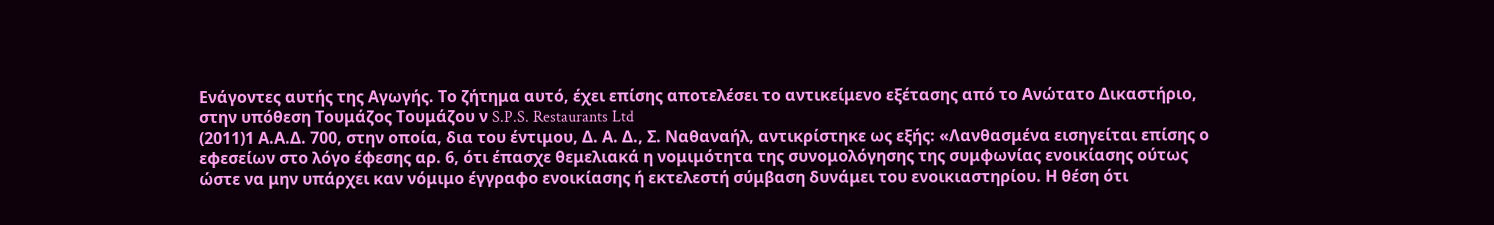Ενάγοντες αυτής της Αγωγής. Το ζήτημα αυτό, έχει επίσης αποτελέσει το αντικείμενο εξέτασης από το Ανώτατο Δικαστήριο, στην υπόθεση Τουμάζος Τουμάζου ν S.P.S. Restaurants Ltd
(2011)1 Α.Α.Δ. 700, στην οποία, δια του έντιμου, Δ. Α. Δ., Σ. Ναθαναήλ, αντικρίστηκε ως εξής: «Λανθασμένα εισηγείται επίσης ο εφεσείων στο λόγο έφεσης αρ. 6, ότι έπασχε θεμελιακά η νομιμότητα της συνομολόγησης της συμφωνίας ενοικίασης ούτως ώστε να μην υπάρχει καν νόμιμο έγγραφο ενοικίασης ή εκτελεστή σύμβαση δυνάμει του ενοικιαστηρίου. Η θέση ότι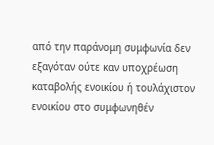από την παράνομη συμφωνία δεν εξαγόταν ούτε καν υποχρέωση καταβολής ενοικίου ή τουλάχιστον ενοικίου στο συμφωνηθέν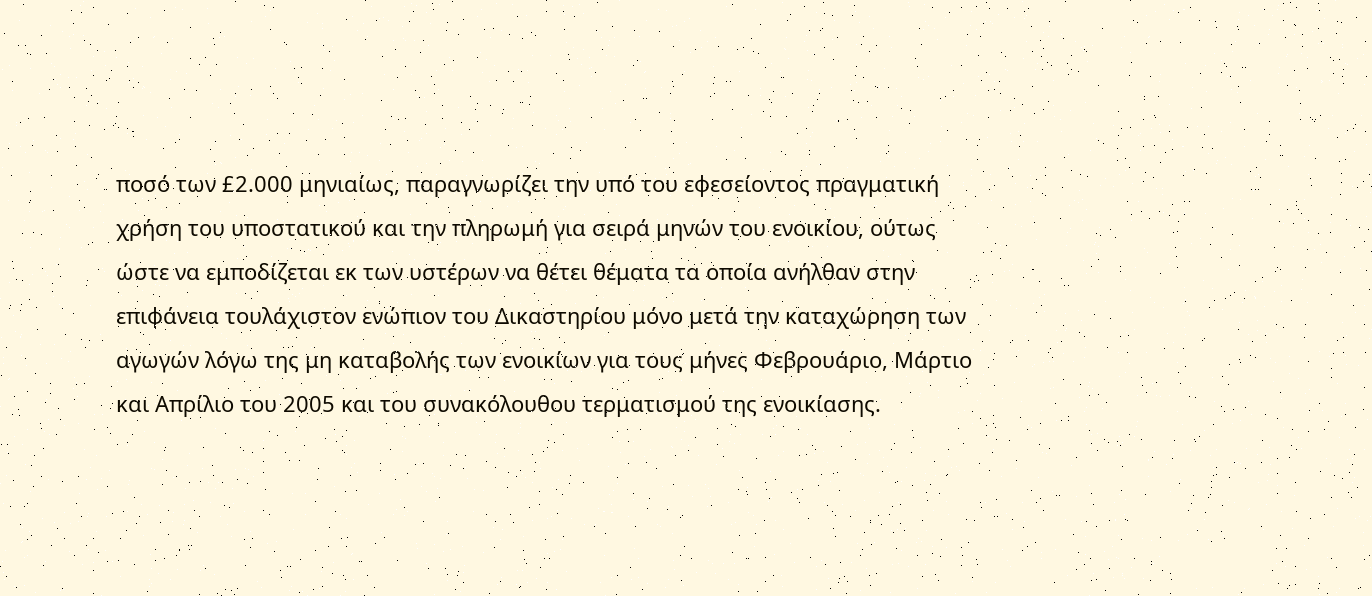ποσό των £2.000 μηνιαίως, παραγνωρίζει την υπό του εφεσείοντος πραγματική χρήση του υποστατικού και την πληρωμή για σειρά μηνών του ενοικίου, ούτως ώστε να εμποδίζεται εκ των υστέρων να θέτει θέματα τα οποία ανήλθαν στην επιφάνεια τουλάχιστον ενώπιον του Δικαστηρίου μόνο μετά την καταχώρηση των αγωγών λόγω της μη καταβολής των ενοικίων για τους μήνες Φεβρουάριο, Μάρτιο και Απρίλιο του 2005 και του συνακόλουθου τερματισμού της ενοικίασης.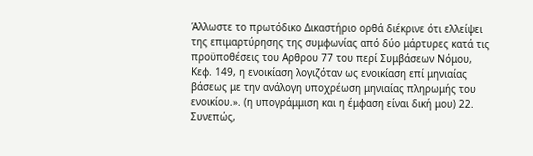Άλλωστε το πρωτόδικο Δικαστήριο ορθά διέκρινε ότι ελλείψει της επιμαρτύρησης της συμφωνίας από δύο μάρτυρες κατά τις προϋποθέσεις του Αρθρου 77 του περί Συμβάσεων Νόμου, Κεφ. 149, η ενοικίαση λογιζόταν ως ενοικίαση επί μηνιαίας βάσεως με την ανάλογη υποχρέωση μηνιαίας πληρωμής του ενοικίου.». (η υπογράμμιση και η έμφαση είναι δική μου) 22. Συνεπώς,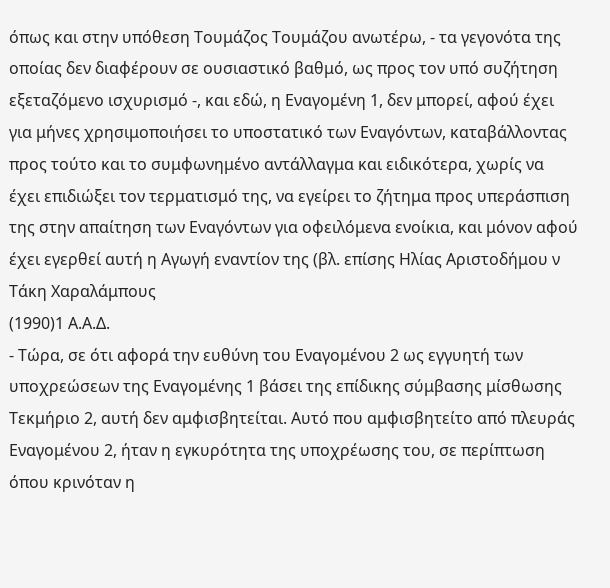όπως και στην υπόθεση Τουμάζος Τουμάζου ανωτέρω, - τα γεγονότα της οποίας δεν διαφέρουν σε ουσιαστικό βαθμό, ως προς τον υπό συζήτηση εξεταζόμενο ισχυρισμό -, και εδώ, η Εναγομένη 1, δεν μπορεί, αφού έχει για μήνες χρησιμοποιήσει το υποστατικό των Εναγόντων, καταβάλλοντας προς τούτο και το συμφωνημένο αντάλλαγμα και ειδικότερα, χωρίς να έχει επιδιώξει τον τερματισμό της, να εγείρει το ζήτημα προς υπεράσπιση της στην απαίτηση των Εναγόντων για οφειλόμενα ενοίκια, και μόνον αφού έχει εγερθεί αυτή η Αγωγή εναντίον της (βλ. επίσης Ηλίας Αριστοδήμου ν Τάκη Χαραλάμπους
(1990)1 Α.Α.Δ.
- Τώρα, σε ότι αφορά την ευθύνη του Εναγομένου 2 ως εγγυητή των υποχρεώσεων της Εναγομένης 1 βάσει της επίδικης σύμβασης μίσθωσης Τεκμήριο 2, αυτή δεν αμφισβητείται. Αυτό που αμφισβητείτο από πλευράς Εναγομένου 2, ήταν η εγκυρότητα της υποχρέωσης του, σε περίπτωση όπου κρινόταν η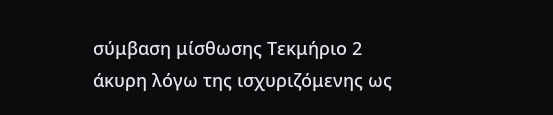σύμβαση μίσθωσης Τεκμήριο 2 άκυρη λόγω της ισχυριζόμενης ως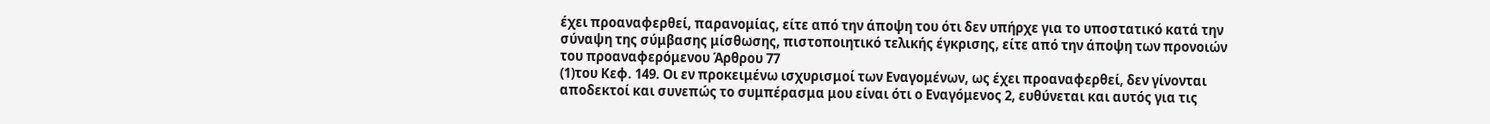έχει προαναφερθεί, παρανομίας, είτε από την άποψη του ότι δεν υπήρχε για το υποστατικό κατά την σύναψη της σύμβασης μίσθωσης, πιστοποιητικό τελικής έγκρισης, είτε από την άποψη των προνοιών του προαναφερόμενου Άρθρου 77
(1)του Κεφ. 149. Οι εν προκειμένω ισχυρισμοί των Εναγομένων, ως έχει προαναφερθεί, δεν γίνονται αποδεκτοί και συνεπώς το συμπέρασμα μου είναι ότι ο Εναγόμενος 2, ευθύνεται και αυτός για τις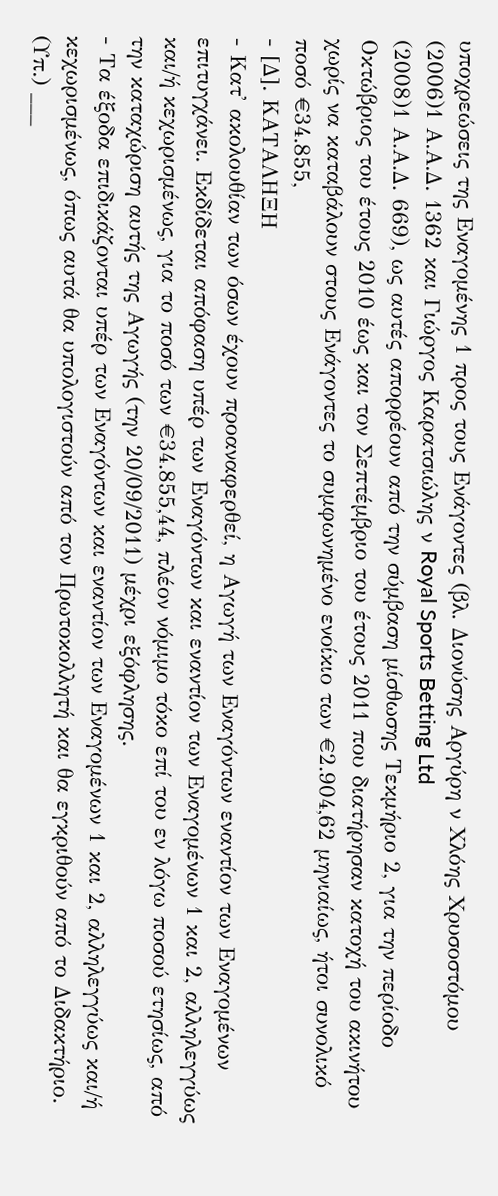υποχρεώσεις της Εναγομένης 1 προς τους Ενάγοντες (βλ. Διονύσης Αργύρη ν Χλόης Χρυσοστόμου
(2006)1 Α.Α.Δ. 1362 και Γιώργος Καρατσιώλης ν Royal Sports Betting Ltd
(2008)1 Α.Α.Δ. 669), ως αυτές απορρέουν από την σύμβαση μίσθωσης Τεκμήριο 2, για την περίοδο Οκτώβριος του έτους 2010 έως και τον Σεπτέμβριο του έτους 2011 που διατήρησαν κατοχή του ακινήτου χωρίς να καταβάλουν στους Ενάγοντες το συμφωνημένο ενοίκιο των €2.904,62 μηνιαίως, ήτοι συνολικό ποσό €34.855,
- [Δ]. ΚΑΤΑΛΗΞΗ
- Κατ' ακολουθίαν των όσων έχουν προαναφερθεί, η Αγωγή των Εναγόντων εναντίον των Εναγομένων επιτυγχάνει. Εκδίδεται απόφαση υπέρ των Εναγόντων και εναντίον των Εναγομένων 1 και 2, αλληλεγγύως και/ή κεχωρισμένως, για το ποσό των €34.855,44, πλέον νόμιμο τόκο επί του εν λόγω ποσού ετησίως, από την καταχώριση αυτής της Αγωγής (την 20/09/2011) μέχρι εξόφλησης.
- Τα έξοδα επιδικάζονται υπέρ των Εναγόντων και εναντίον των Εναγομένων 1 και 2, αλληλεγγύως και/ή κεχωρισμένως, όπως αυτά θα υπολογιστούν από τον Πρωτοκολλητή και θα εγκριθούν από το Διδακτήριο. (Υπ.) ___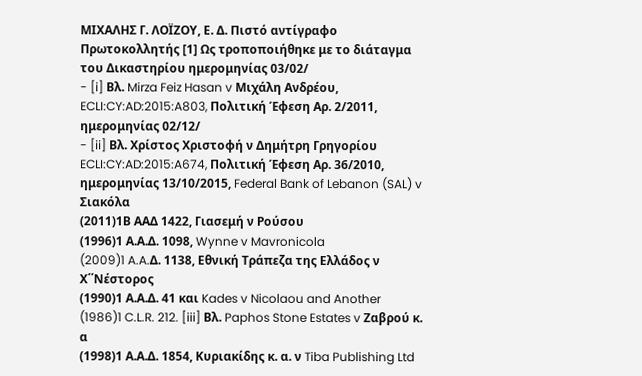ΜΙΧΑΛΗΣ Γ. ΛΟΪΖΟΥ, Ε. Δ. Πιστό αντίγραφο Πρωτοκολλητής [1] Ως τροποποιήθηκε με το διάταγμα του Δικαστηρίου ημερομηνίας 03/02/
- [i] Βλ. Mirza Feiz Hasan v Μιχάλη Ανδρέου, ECLI:CY:AD:2015:A803, Πολιτική Έφεση Αρ. 2/2011, ημερομηνίας 02/12/
- [ii] Βλ. Χρίστος Χριστοφή ν Δημήτρη Γρηγορίου ECLI:CY:AD:2015:A674, Πολιτική Έφεση Αρ. 36/2010, ημερομηνίας 13/10/2015, Federal Bank of Lebanon (SAL) v Σιακόλα
(2011)1Β ΑΑΔ 1422, Γιασεμή ν Ρούσου
(1996)1 Α.Α.Δ. 1098, Wynne v Mavronicola
(2009)1 A.A.Δ. 1138, Εθνική Τράπεζα της Ελλάδος ν Χ΄΄Νέστορος
(1990)1 Α.Α.Δ. 41 και Kades v Nicolaou and Another
(1986)1 C.L.R. 212. [iii] Βλ. Paphos Stone Estates v Ζαβρού κ. α
(1998)1 Α.Α.Δ. 1854, Κυριακίδης κ. α. ν Tiba Publishing Ltd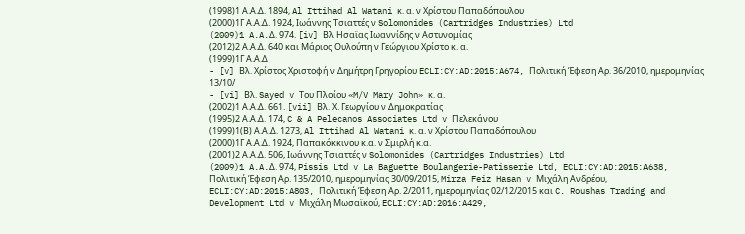(1998)1 Α.Α.Δ. 1894, Al Ittihad Al Watani κ. α. ν Χρίστου Παπαδόπουλου
(2000)1Γ Α.Α.Δ. 1924, Ιωάννης Τσιαττές ν Solomonides (Cartridges Industries) Ltd
(2009)1 A.A.Δ. 974. [iv] Βλ Ησαϊας Ιωαννίδης ν Αστυνομίας
(2012)2 Α.Α.Δ. 640 και Μάριος Ουλούπη ν Γεώργιου Χρίστο κ. α.
(1999)1Γ Α.Α.Δ
- [v] Βλ. Χρίστος Χριστοφή ν Δημήτρη Γρηγορίου ECLI:CY:AD:2015:A674, Πολιτική Έφεση Αρ. 36/2010, ημερομηνίας 13/10/
- [vi] Βλ. Sayed v Του Πλοίου «M/V Mary John» κ. α.
(2002)1 Α.Α.Δ. 661. [vii] Βλ. Χ. Γεωργίου ν Δημοκρατίας
(1995)2 Α.Α.Δ. 174, C & A Pelecanos Associates Ltd v Πελεκάνου
(1999)1(Β) Α.Α.Δ. 1273, Al Ittihad Al Watani κ. α. ν Χρίστου Παπαδόπουλου
(2000)1Γ Α.Α.Δ. 1924, Παπακόκκινου κ.α. ν Σμιρλή κ.α.
(2001)2 Α.Α.Δ. 506, Ιωάννης Τσιαττές ν Solomonides (Cartridges Industries) Ltd
(2009)1 A.A.Δ. 974, Pissis Ltd v La Baguette Boulangerie-Patisserie Ltd, ECLI:CY:AD:2015:A638, Πολιτική Έφεση Αρ. 135/2010, ημερομηνίας 30/09/2015, Mirza Feiz Hasan v Μιχάλη Ανδρέου, ECLI:CY:AD:2015:A803, Πολιτική Έφεση Αρ. 2/2011, ημερομηνίας 02/12/2015 και C. Roushas Trading and Development Ltd v Μιχάλη Μωσαϊκού, ECLI:CY:AD:2016:A429,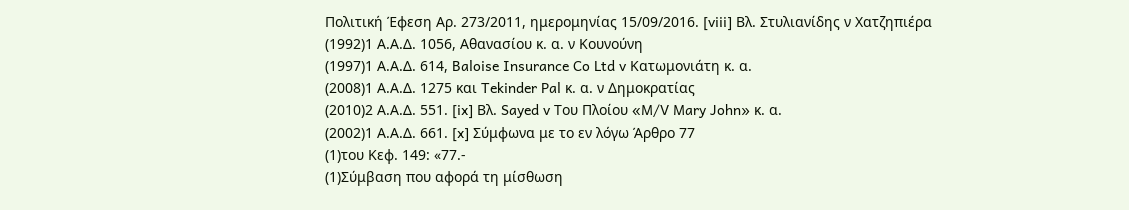Πολιτική Έφεση Αρ. 273/2011, ημερομηνίας 15/09/2016. [viii] Βλ. Στυλιανίδης ν Χατζηπιέρα
(1992)1 Α.Α.Δ. 1056, Αθανασίου κ. α. ν Κουνούνη
(1997)1 Α.Α.Δ. 614, Baloise Insurance Co Ltd v Κατωμονιάτη κ. α.
(2008)1 Α.Α.Δ. 1275 και Tekinder Pal κ. α. ν Δημοκρατίας
(2010)2 Α.Α.Δ. 551. [ix] Βλ. Sayed v Του Πλοίου «M/V Mary John» κ. α.
(2002)1 Α.Α.Δ. 661. [x] Σύμφωνα με το εν λόγω Άρθρο 77
(1)του Κεφ. 149: «77.-
(1)Σύμβαση που αφορά τη μίσθωση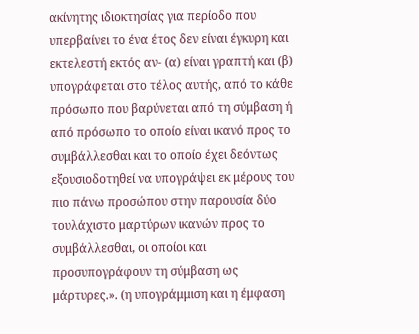ακίνητης ιδιοκτησίας για περίοδο που υπερβαίνει το ένα έτος δεν είναι έγκυρη και εκτελεστή εκτός αν- (α) είναι γραπτή και (β) υπογράφεται στο τέλος αυτής, από το κάθε πρόσωπο που βαρύνεται από τη σύμβαση ή από πρόσωπο το οποίο είναι ικανό προς το συμβάλλεσθαι και το οποίο έχει δεόντως εξουσιοδοτηθεί να υπογράψει εκ μέρους του πιο πάνω προσώπου στην παρουσία δύο τουλάχιστο μαρτύρων ικανών προς το συμβάλλεσθαι, οι οποίοι και προσυπογράφουν τη σύμβαση ως μάρτυρες.». (η υπογράμμιση και η έμφαση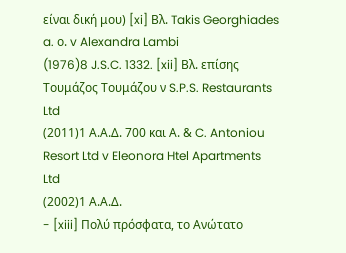είναι δική μου) [xi] Βλ. Takis Georghiades a. ο. v Alexandra Lambi
(1976)8 J.S.C. 1332. [xii] Βλ. επίσης Τουμάζος Τουμάζου ν S.P.S. Restaurants Ltd
(2011)1 Α.Α.Δ. 700 και Α. & C. Antoniou Resort Ltd v Eleonora Htel Apartments Ltd
(2002)1 Α.Α.Δ.
- [xiii] Πολύ πρόσφατα, το Ανώτατο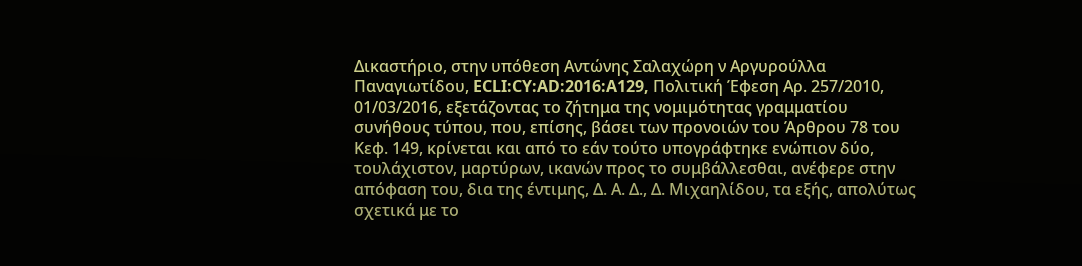Δικαστήριο, στην υπόθεση Αντώνης Σαλαχώρη ν Αργυρούλλα Παναγιωτίδου, ECLI:CY:AD:2016:A129, Πολιτική Έφεση Αρ. 257/2010, 01/03/2016, εξετάζοντας το ζήτημα της νομιμότητας γραμματίου συνήθους τύπου, που, επίσης, βάσει των προνοιών του Άρθρου 78 του Κεφ. 149, κρίνεται και από το εάν τούτο υπογράφτηκε ενώπιον δύο, τουλάχιστον, μαρτύρων, ικανών προς το συμβάλλεσθαι, ανέφερε στην απόφαση του, δια της έντιμης, Δ. Α. Δ., Δ. Μιχαηλίδου, τα εξής, απολύτως σχετικά με το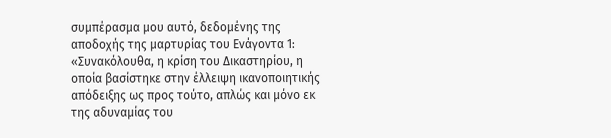συμπέρασμα μου αυτό, δεδομένης της αποδοχής της μαρτυρίας του Ενάγοντα 1: «Συνακόλουθα, η κρίση του Δικαστηρίου, η οποία βασίστηκε στην έλλειψη ικανοποιητικής απόδειξης ως προς τούτο, απλώς και μόνο εκ της αδυναμίας του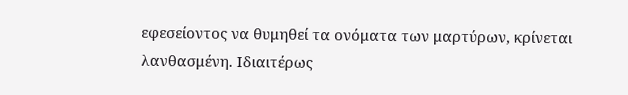εφεσείοντος να θυμηθεί τα ονόματα των μαρτύρων, κρίνεται λανθασμένη. Ιδιαιτέρως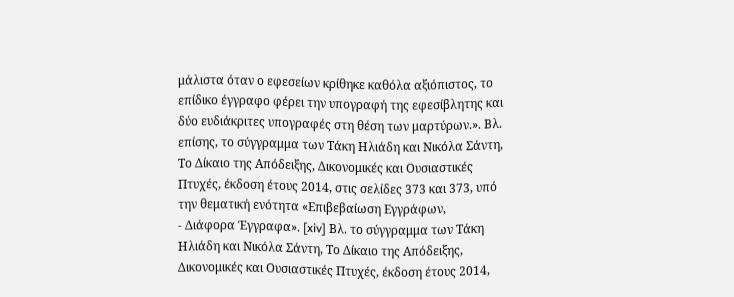μάλιστα όταν ο εφεσείων κρίθηκε καθόλα αξιόπιστος, το επίδικο έγγραφο φέρει την υπογραφή της εφεσίβλητης και δύο ευδιάκριτες υπογραφές στη θέση των μαρτύρων.». Βλ. επίσης, το σύγγραμμα των Τάκη Ηλιάδη και Νικόλα Σάντη, Το Δίκαιο της Απόδειξης, Δικονομικές και Ουσιαστικές Πτυχές, έκδοση έτους 2014, στις σελίδες 373 και 373, υπό την θεματική ενότητα «Επιβεβαίωση Εγγράφων,
- Διάφορα Έγγραφα». [xiv] Bλ. το σύγγραμμα των Τάκη Ηλιάδη και Νικόλα Σάντη, Το Δίκαιο της Απόδειξης, Δικονομικές και Ουσιαστικές Πτυχές, έκδοση έτους 2014,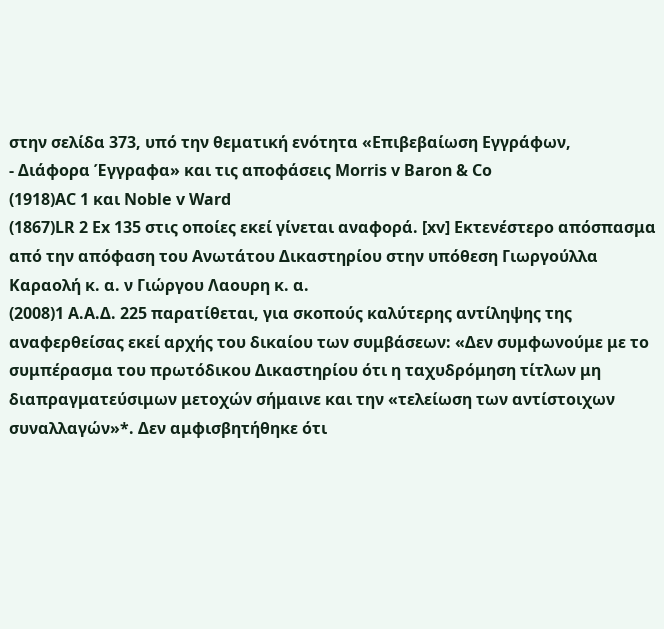στην σελίδα 373, υπό την θεματική ενότητα «Επιβεβαίωση Εγγράφων,
- Διάφορα Έγγραφα» και τις αποφάσεις Morris v Baron & Co
(1918)AC 1 και Noble v Ward
(1867)LR 2 Ex 135 στις οποίες εκεί γίνεται αναφορά. [xv] Εκτενέστερο απόσπασμα από την απόφαση του Ανωτάτου Δικαστηρίου στην υπόθεση Γιωργούλλα Καραολή κ. α. ν Γιώργου Λαουρη κ. α.
(2008)1 Α.Α.Δ. 225 παρατίθεται, για σκοπούς καλύτερης αντίληψης της αναφερθείσας εκεί αρχής του δικαίου των συμβάσεων: «Δεν συμφωνούμε με το συμπέρασμα του πρωτόδικου Δικαστηρίου ότι η ταχυδρόμηση τίτλων μη διαπραγματεύσιμων μετοχών σήμαινε και την «τελείωση των αντίστοιχων συναλλαγών»*. Δεν αμφισβητήθηκε ότι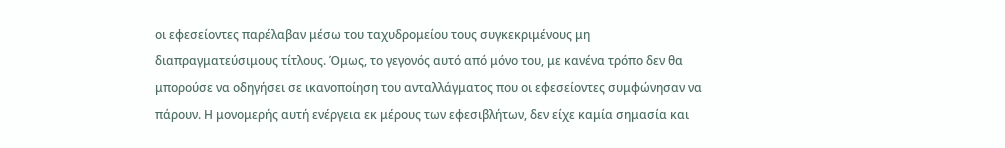οι εφεσείοντες παρέλαβαν μέσω του ταχυδρομείου τους συγκεκριμένους μη διαπραγματεύσιμους τίτλους. Όμως, το γεγονός αυτό από μόνο του, με κανένα τρόπο δεν θα μπορούσε να οδηγήσει σε ικανοποίηση του ανταλλάγματος που οι εφεσείοντες συμφώνησαν να πάρουν. Η μονομερής αυτή ενέργεια εκ μέρους των εφεσιβλήτων, δεν είχε καμία σημασία και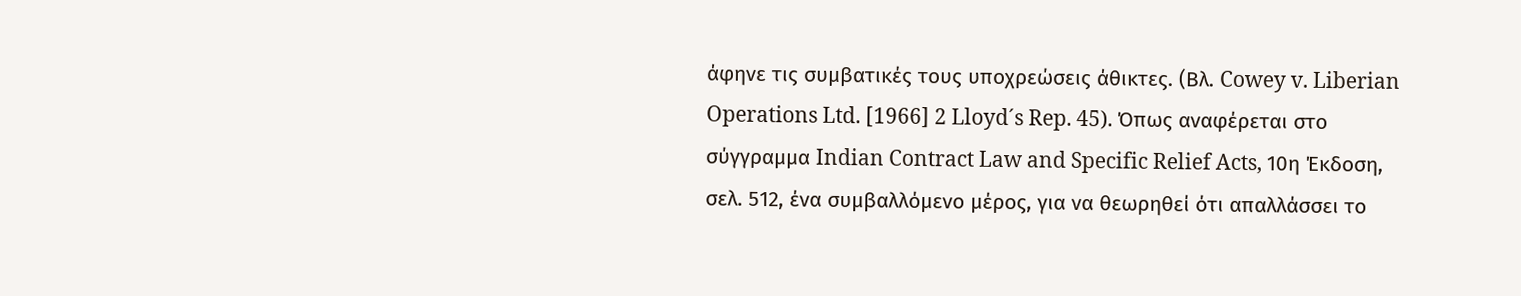άφηνε τις συμβατικές τους υποχρεώσεις άθικτες. (Βλ. Cowey v. Liberian Operations Ltd. [1966] 2 Lloyd´s Rep. 45). Όπως αναφέρεται στο σύγγραμμα Indian Contract Law and Specific Relief Acts, 10η Έκδοση, σελ. 512, ένα συμβαλλόμενο μέρος, για να θεωρηθεί ότι απαλλάσσει το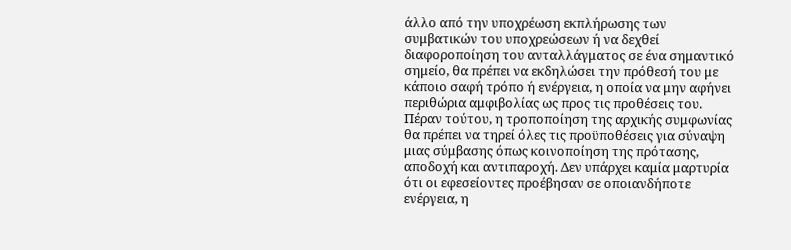άλλο από την υποχρέωση εκπλήρωσης των συμβατικών του υποχρεώσεων ή να δεχθεί διαφοροποίηση του ανταλλάγματος σε ένα σημαντικό σημείο, θα πρέπει να εκδηλώσει την πρόθεσή του με κάποιο σαφή τρόπο ή ενέργεια, η οποία να μην αφήνει περιθώρια αμφιβολίας ως προς τις προθέσεις του. Πέραν τούτου, η τροποποίηση της αρχικής συμφωνίας θα πρέπει να τηρεί όλες τις προϋποθέσεις για σύναψη μιας σύμβασης όπως κοινοποίηση της πρότασης, αποδοχή και αντιπαροχή. Δεν υπάρχει καμία μαρτυρία ότι οι εφεσείοντες προέβησαν σε οποιανδήποτε ενέργεια, η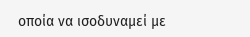οποία να ισοδυναμεί με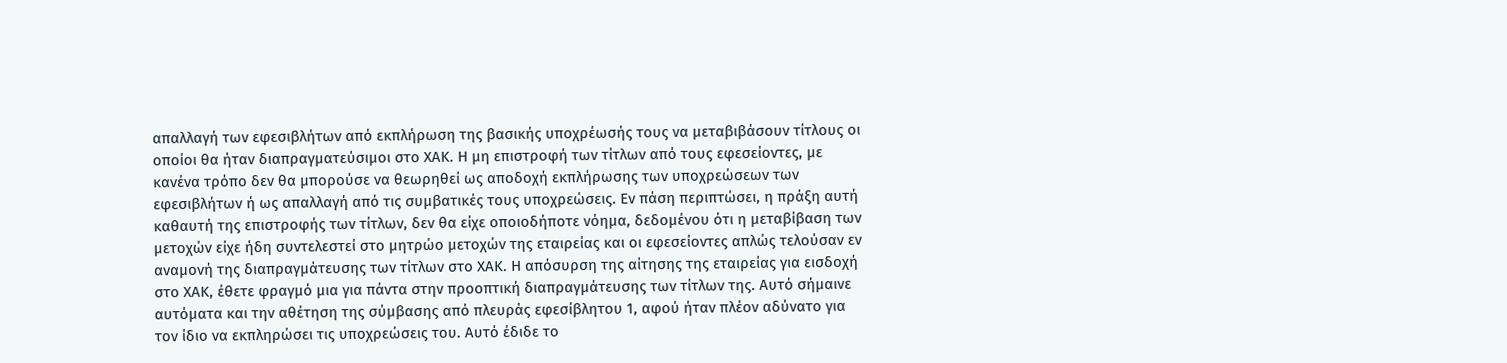απαλλαγή των εφεσιβλήτων από εκπλήρωση της βασικής υποχρέωσής τους να μεταβιβάσουν τίτλους οι οποίοι θα ήταν διαπραγματεύσιμοι στο ΧΑΚ. Η μη επιστροφή των τίτλων από τους εφεσείοντες, με κανένα τρόπο δεν θα μπορούσε να θεωρηθεί ως αποδοχή εκπλήρωσης των υποχρεώσεων των εφεσιβλήτων ή ως απαλλαγή από τις συμβατικές τους υποχρεώσεις. Εν πάση περιπτώσει, η πράξη αυτή καθαυτή της επιστροφής των τίτλων, δεν θα είχε οποιοδήποτε νόημα, δεδομένου ότι η μεταβίβαση των μετοχών είχε ήδη συντελεστεί στο μητρώο μετοχών της εταιρείας και οι εφεσείοντες απλώς τελούσαν εν αναμονή της διαπραγμάτευσης των τίτλων στο ΧΑΚ. Η απόσυρση της αίτησης της εταιρείας για εισδοχή στο ΧΑΚ, έθετε φραγμό μια για πάντα στην προοπτική διαπραγμάτευσης των τίτλων της. Αυτό σήμαινε αυτόματα και την αθέτηση της σύμβασης από πλευράς εφεσίβλητου 1, αφού ήταν πλέον αδύνατο για τον ίδιο να εκπληρώσει τις υποχρεώσεις του. Αυτό έδιδε το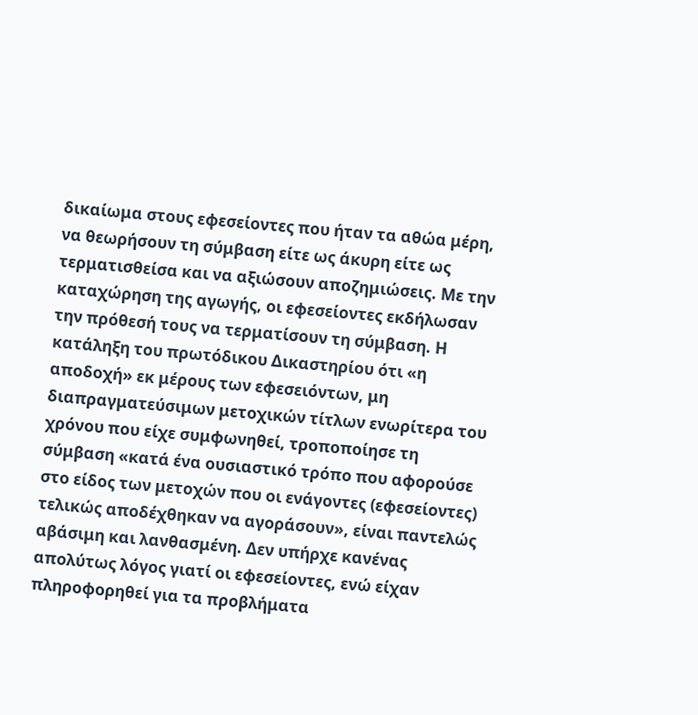δικαίωμα στους εφεσείοντες που ήταν τα αθώα μέρη, να θεωρήσουν τη σύμβαση είτε ως άκυρη είτε ως τερματισθείσα και να αξιώσουν αποζημιώσεις. Με την καταχώρηση της αγωγής, οι εφεσείοντες εκδήλωσαν την πρόθεσή τους να τερματίσουν τη σύμβαση. Η κατάληξη του πρωτόδικου Δικαστηρίου ότι «η αποδοχή» εκ μέρους των εφεσειόντων, μη διαπραγματεύσιμων μετοχικών τίτλων ενωρίτερα του χρόνου που είχε συμφωνηθεί, τροποποίησε τη σύμβαση «κατά ένα ουσιαστικό τρόπο που αφορούσε στο είδος των μετοχών που οι ενάγοντες (εφεσείοντες) τελικώς αποδέχθηκαν να αγοράσουν», είναι παντελώς αβάσιμη και λανθασμένη. Δεν υπήρχε κανένας απολύτως λόγος γιατί οι εφεσείοντες, ενώ είχαν πληροφορηθεί για τα προβλήματα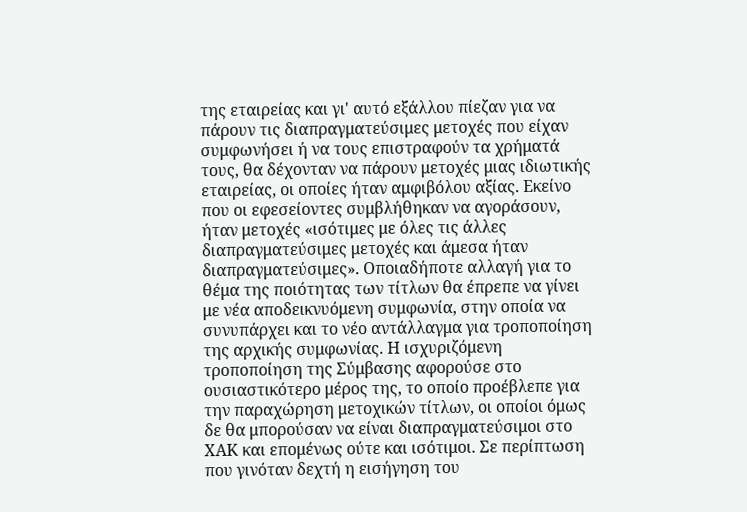της εταιρείας και γι' αυτό εξάλλου πίεζαν για να πάρουν τις διαπραγματεύσιμες μετοχές που είχαν συμφωνήσει ή να τους επιστραφούν τα χρήματά τους, θα δέχονταν να πάρουν μετοχές μιας ιδιωτικής εταιρείας, οι οποίες ήταν αμφιβόλου αξίας. Εκείνο που οι εφεσείοντες συμβλήθηκαν να αγοράσουν, ήταν μετοχές «ισότιμες με όλες τις άλλες διαπραγματεύσιμες μετοχές και άμεσα ήταν διαπραγματεύσιμες». Οποιαδήποτε αλλαγή για το θέμα της ποιότητας των τίτλων θα έπρεπε να γίνει με νέα αποδεικνυόμενη συμφωνία, στην οποία να συνυπάρχει και το νέο αντάλλαγμα για τροποποίηση της αρχικής συμφωνίας. Η ισχυριζόμενη τροποποίηση της Σύμβασης αφορούσε στο ουσιαστικότερο μέρος της, το οποίο προέβλεπε για την παραχώρηση μετοχικών τίτλων, οι οποίοι όμως δε θα μπορούσαν να είναι διαπραγματεύσιμοι στο ΧΑΚ και επομένως ούτε και ισότιμοι. Σε περίπτωση που γινόταν δεχτή η εισήγηση του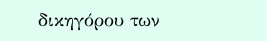δικηγόρου των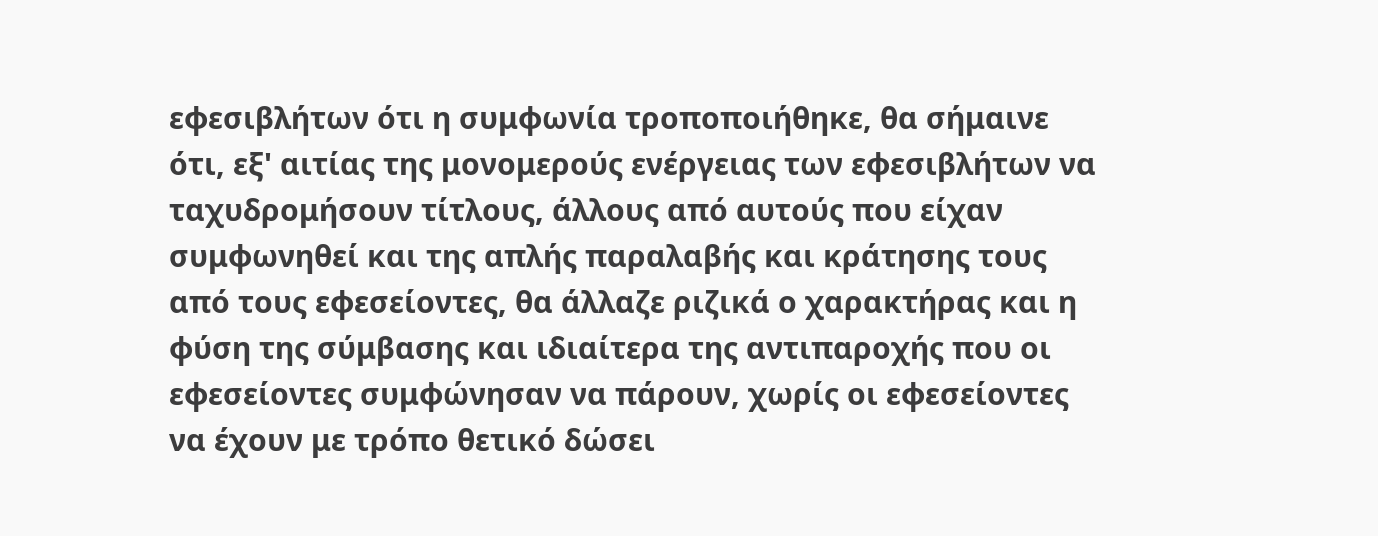εφεσιβλήτων ότι η συμφωνία τροποποιήθηκε, θα σήμαινε ότι, εξ' αιτίας της μονομερούς ενέργειας των εφεσιβλήτων να ταχυδρομήσουν τίτλους, άλλους από αυτούς που είχαν συμφωνηθεί και της απλής παραλαβής και κράτησης τους από τους εφεσείοντες, θα άλλαζε ριζικά ο χαρακτήρας και η φύση της σύμβασης και ιδιαίτερα της αντιπαροχής που οι εφεσείοντες συμφώνησαν να πάρουν, χωρίς οι εφεσείοντες να έχουν με τρόπο θετικό δώσει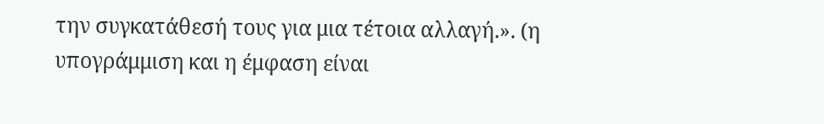την συγκατάθεσή τους για μια τέτοια αλλαγή.». (η υπογράμμιση και η έμφαση είναι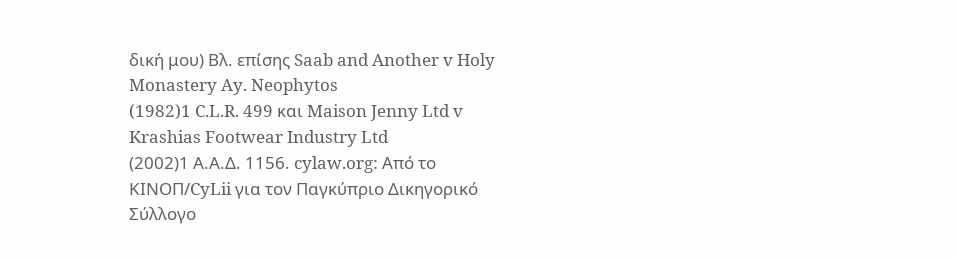δική μου) Βλ. επίσης Saab and Another v Holy Monastery Ay. Neophytos
(1982)1 C.L.R. 499 και Maison Jenny Ltd v Krashias Footwear Industry Ltd
(2002)1 Α.Α.Δ. 1156. cylaw.org: Από το ΚΙΝOΠ/CyLii για τον Παγκύπριο Δικηγορικό Σύλλογο